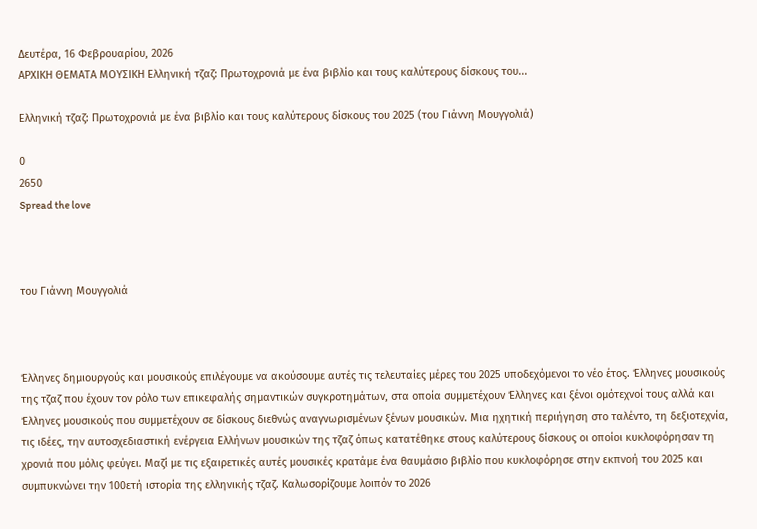Δευτέρα, 16 Φεβρουαρίου, 2026
ΑΡΧΙΚΗ ΘΕΜΑΤΑ ΜΟΥΣΙΚΗ Ελληνική τζαζ: Πρωτοχρονιά με ένα βιβλίο και τους καλύτερους δίσκους του...

Ελληνική τζαζ: Πρωτοχρονιά με ένα βιβλίο και τους καλύτερους δίσκους του 2025 (του Γιάννη Μουγγολιά)

0
2650
Spread the love



του Γιάννη Μουγγολιά



Έλληνες δημιουργούς και μουσικούς επιλέγουμε να ακούσουμε αυτές τις τελευταίες μέρες του 2025 υποδεχόμενοι το νέο έτος. Έλληνες μουσικούς της τζαζ που έχουν τον ρόλο των επικεφαλής σημαντικών συγκροτημάτων, στα οποία συμμετέχουν Έλληνες και ξένοι ομότεχνοί τους αλλά και Έλληνες μουσικούς που συμμετέχουν σε δίσκους διεθνώς αναγνωρισμένων ξένων μουσικών. Μια ηχητική περιήγηση στο ταλέντο, τη δεξιοτεχνία, τις ιδέες, την αυτοσχεδιαστική ενέργεια Ελλήνων μουσικών της τζαζ όπως κατατέθηκε στους καλύτερους δίσκους οι οποίοι κυκλοφόρησαν τη χρονιά που μόλις φεύγει. Μαζί με τις εξαιρετικές αυτές μουσικές κρατάμε ένα θαυμάσιο βιβλίο που κυκλοφόρησε στην εκπνοή του 2025 και συμπυκνώνει την 100ετή ιστορία της ελληνικής τζαζ. Καλωσορίζουμε λοιπόν το 2026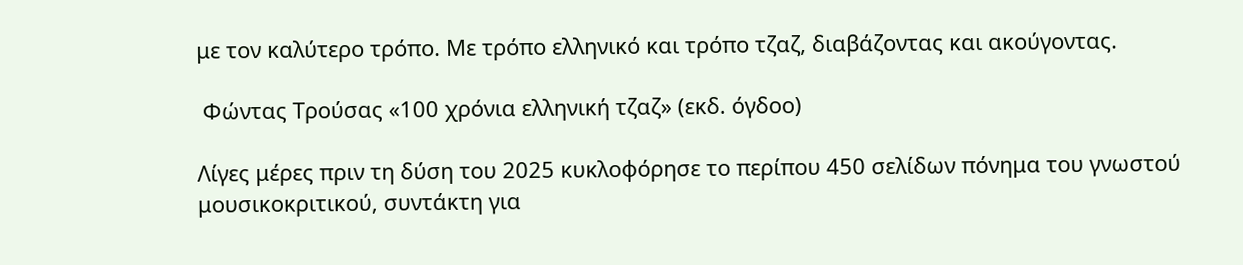με τον καλύτερο τρόπο. Με τρόπο ελληνικό και τρόπο τζαζ, διαβάζοντας και ακούγοντας.

 Φώντας Τρούσας «100 χρόνια ελληνική τζαζ» (εκδ. όγδοο)

Λίγες μέρες πριν τη δύση του 2025 κυκλοφόρησε το περίπου 450 σελίδων πόνημα του γνωστού μουσικοκριτικού, συντάκτη για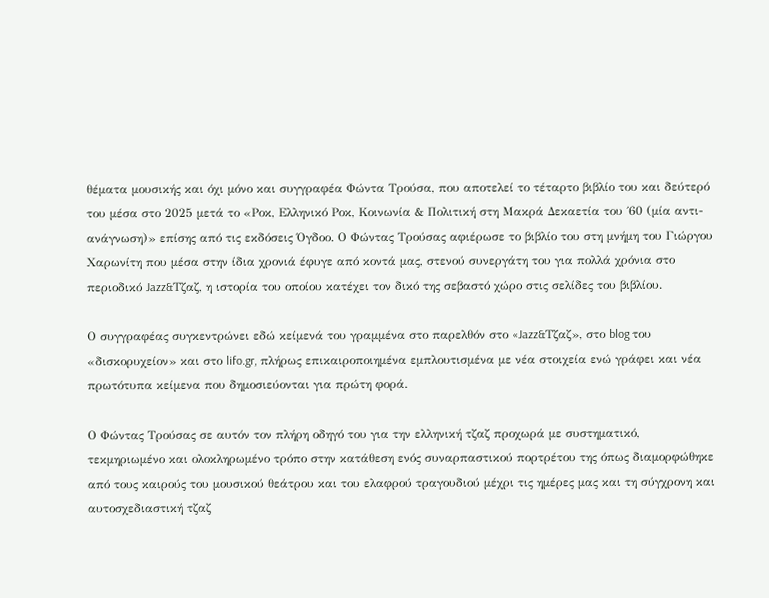θέματα μουσικής και όχι μόνο και συγγραφέα Φώντα Τρούσα, που αποτελεί το τέταρτο βιβλίο του και δεύτερό του μέσα στο 2025 μετά το «Ροκ, Ελληνικό Ροκ, Κοινωνία & Πολιτική στη Μακρά Δεκαετία του ΄60 (μία αντι-ανάγνωση)» επίσης από τις εκδόσεις Όγδοο. Ο Φώντας Τρούσας αφιέρωσε το βιβλίο του στη μνήμη του Γιώργου Χαρωνίτη που μέσα στην ίδια χρονιά έφυγε από κοντά μας, στενού συνεργάτη του για πολλά χρόνια στο περιοδικό Jazz&Τζαζ, η ιστορία του οποίου κατέχει τον δικό της σεβαστό χώρο στις σελίδες του βιβλίου.

Ο συγγραφέας συγκεντρώνει εδώ κείμενά του γραμμένα στο παρελθόν στο «Jazz&Τζαζ», στο blog του «δισκορυχείον» και στο lifo.gr, πλήρως επικαιροποιημένα εμπλουτισμένα με νέα στοιχεία ενώ γράφει και νέα πρωτότυπα κείμενα που δημοσιεύονται για πρώτη φορά.

Ο Φώντας Τρούσας σε αυτόν τον πλήρη οδηγό του για την ελληνική τζαζ προχωρά με συστηματικό, τεκμηριωμένο και ολοκληρωμένο τρόπο στην κατάθεση ενός συναρπαστικού πορτρέτου της όπως διαμορφώθηκε από τους καιρούς του μουσικού θεάτρου και του ελαφρού τραγουδιού μέχρι τις ημέρες μας και τη σύγχρονη και αυτοσχεδιαστική τζαζ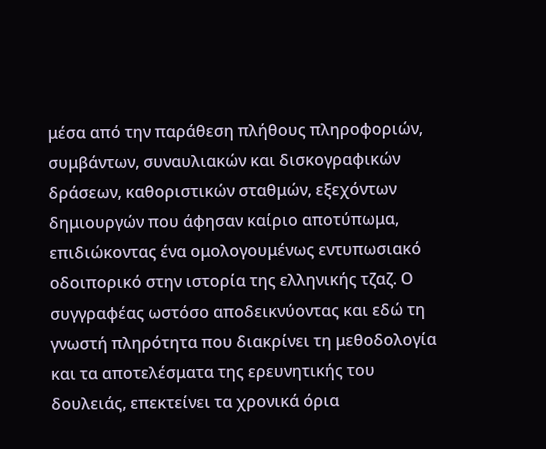μέσα από την παράθεση πλήθους πληροφοριών, συμβάντων, συναυλιακών και δισκογραφικών δράσεων, καθοριστικών σταθμών, εξεχόντων δημιουργών που άφησαν καίριο αποτύπωμα, επιδιώκοντας ένα ομολογουμένως εντυπωσιακό οδοιπορικό στην ιστορία της ελληνικής τζαζ. Ο συγγραφέας ωστόσο αποδεικνύοντας και εδώ τη γνωστή πληρότητα που διακρίνει τη μεθοδολογία και τα αποτελέσματα της ερευνητικής του δουλειάς, επεκτείνει τα χρονικά όρια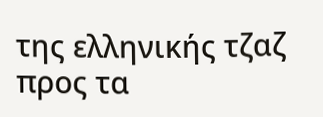της ελληνικής τζαζ προς τα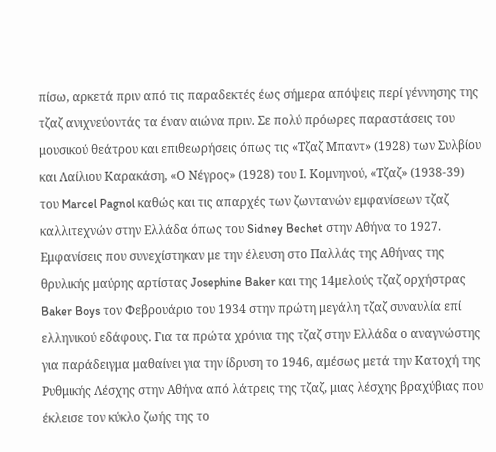πίσω, αρκετά πριν από τις παραδεκτές έως σήμερα απόψεις περί γέννησης της τζαζ ανιχνεύοντάς τα έναν αιώνα πριν. Σε πολύ πρόωρες παραστάσεις του μουσικού θεάτρου και επιθεωρήσεις όπως τις «Τζαζ Μπαντ» (1928) των Συλβίου και Λαίλιου Καρακάση, «Ο Νέγρος» (1928) του Ι. Κομνηνού, «Τζαζ» (1938-39) του Marcel Pagnol καθώς και τις απαρχές των ζωντανών εμφανίσεων τζαζ καλλιτεχνών στην Ελλάδα όπως του Sidney Bechet στην Αθήνα το 1927. Εμφανίσεις που συνεχίστηκαν με την έλευση στο Παλλάς της Αθήνας της θρυλικής μαύρης αρτίστας Josephine Baker και της 14μελούς τζαζ ορχήστρας Baker Boys τον Φεβρουάριο του 1934 στην πρώτη μεγάλη τζαζ συναυλία επί ελληνικού εδάφους. Για τα πρώτα χρόνια της τζαζ στην Ελλάδα ο αναγνώστης για παράδειγμα μαθαίνει για την ίδρυση το 1946, αμέσως μετά την Κατοχή της Ρυθμικής Λέσχης στην Αθήνα από λάτρεις της τζαζ, μιας λέσχης βραχύβιας που έκλεισε τον κύκλο ζωής της το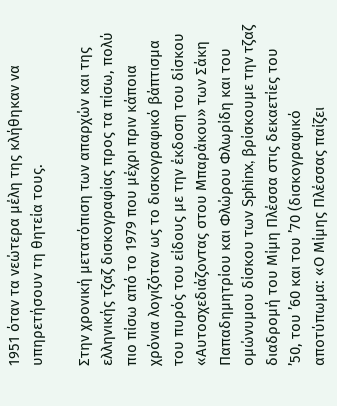1951 όταν τα νεώτερα μέλη της κλήθηκαν να υπηρετήσουν τη θητεία τους.

Στην χρονική μετατόπιση των απαρχών και της ελληνικής τζαζ δισκογραφίας προς τα πίσω, πολύ πιο πίσω από το 1979 που μέχρι πριν κάποια χρόνια λογιζόταν ως το δισκογραφικό βάπτισμα του πυρός του είδους με την έκδοση τoυ δίσκου «Αυτοσχεδιάζοντας στου Μπαράκου» των Σάκη Παπαδημητρίου και Φλώρου Φλωρίδη και του ομώνυμου δίσκου των Sphinx, βρίσκουμε την τζαζ διαδρομή του Μίμη Πλέσσα στις δεκαετίες του ’50, του ’60 και του ’70 (δισκογραφικό αποτύπωμα: «Ο Μίμης Πλέσσας παίζει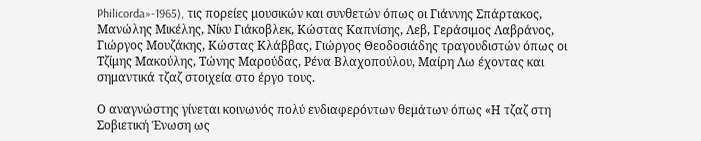Philicorda»-1965), τις πορείες μουσικών και συνθετών όπως οι Γιάννης Σπάρτακος, Μανώλης Μικέλης, Νίκυ Γιάκοβλεκ, Κώστας Καπνίσης, Λεβ, Γεράσιμος Λαβράνος, Γιώργος Μουζάκης, Κώστας Κλάββας, Γιώργος Θεοδοσιάδης τραγουδιστών όπως οι Τζίμης Μακούλης, Τώνης Μαρούδας, Ρένα Βλαχοπούλου, Μαίρη Λω έχοντας και σημαντικά τζαζ στοιχεία στο έργο τους.

Ο αναγνώστης γίνεται κοινωνός πολύ ενδιαφερόντων θεμάτων όπως «Η τζαζ στη Σοβιετική Ένωση ως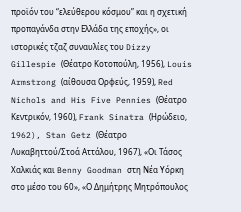προϊόν του “ελεύθερου κόσμου” και η σχετική προπαγάνδα στην Ελλάδα της εποχής», οι ιστορικές τζαζ συναυλίες του Dizzy Gillespie (Θέατρο Κοτοπούλη, 1956), Louis Armstrong (αίθουσα Ορφεύς, 1959), Red Nichols and His Five Pennies (Θέατρο Κεντρικόν, 1960), Frank Sinatra (Ηρώδειο, 1962), Stan Getz (Θέατρο Λυκαβηττού/Στοά Αττάλου, 1967), «Οι Τάσος Χαλκιάς και Benny Goodman στη Νέα Υόρκη στο μέσο του 60», «Ο Δημήτρης Μητρόπουλος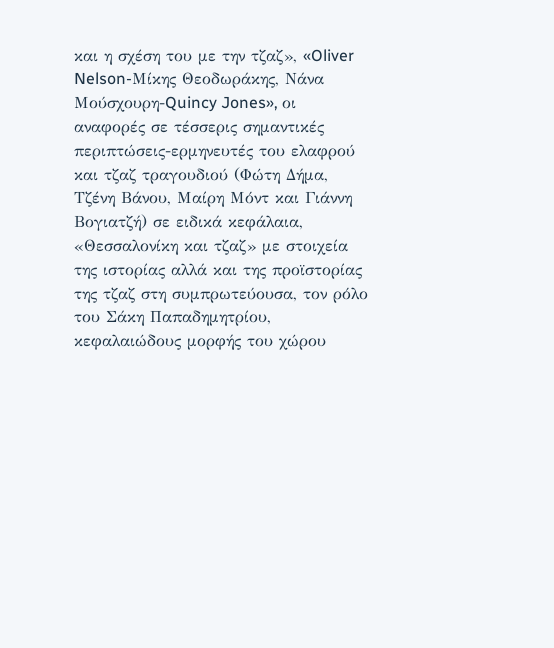και η σχέση του με την τζαζ», «Oliver Nelson-Μίκης Θεοδωράκης, Νάνα Μούσχουρη-Quincy Jones», οι αναφορές σε τέσσερις σημαντικές περιπτώσεις-ερμηνευτές του ελαφρού και τζαζ τραγουδιού (Φώτη Δήμα, Τζένη Βάνου, Μαίρη Μόντ και Γιάννη Βογιατζή) σε ειδικά κεφάλαια, «Θεσσαλονίκη και τζαζ» με στοιχεία της ιστορίας αλλά και της προϊστορίας της τζαζ στη συμπρωτεύουσα, τον ρόλο του Σάκη Παπαδημητρίου, κεφαλαιώδους μορφής του χώρου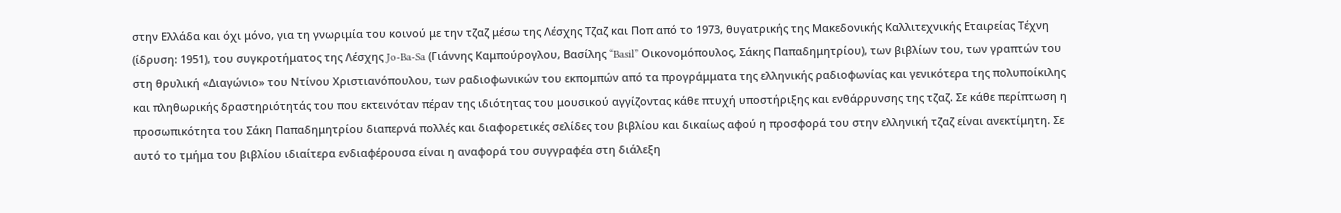στην Ελλάδα και όχι μόνο, για τη γνωριμία του κοινού με την τζαζ μέσω της Λέσχης Τζαζ και Ποπ από το 1973, θυγατρικής της Μακεδονικής Καλλιτεχνικής Εταιρείας Τέχνη (ίδρυση: 1951), του συγκροτήματος της Λέσχης Jo-Ba-Sa (Γιάννης Καμπούρογλου, Βασίλης “Basil” Οικονομόπουλος, Σάκης Παπαδημητρίου), των βιβλίων του, των γραπτών του στη θρυλική «Διαγώνιο» του Ντίνου Χριστιανόπουλου, των ραδιοφωνικών του εκπομπών από τα προγράμματα της ελληνικής ραδιοφωνίας και γενικότερα της πολυποίκιλης και πληθωρικής δραστηριότητάς του που εκτεινόταν πέραν της ιδιότητας του μουσικού αγγίζοντας κάθε πτυχή υποστήριξης και ενθάρρυνσης της τζαζ. Σε κάθε περίπτωση η προσωπικότητα του Σάκη Παπαδημητρίου διαπερνά πολλές και διαφορετικές σελίδες του βιβλίου και δικαίως αφού η προσφορά του στην ελληνική τζαζ είναι ανεκτίμητη. Σε αυτό το τμήμα του βιβλίου ιδιαίτερα ενδιαφέρουσα είναι η αναφορά του συγγραφέα στη διάλεξη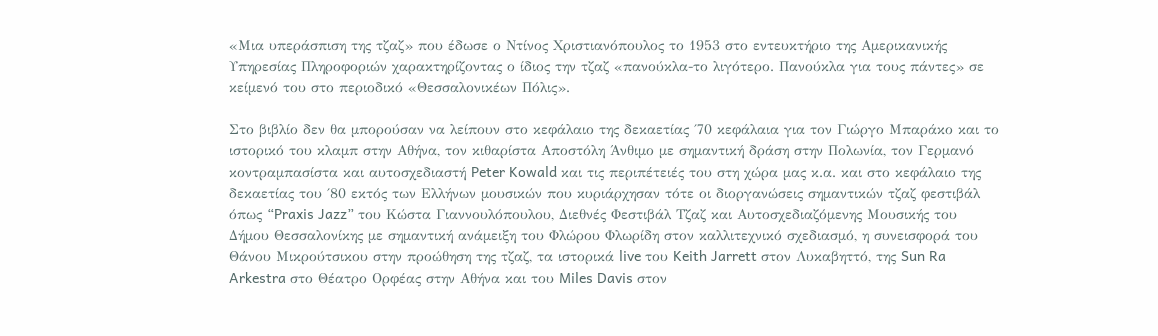«Μια υπεράσπιση της τζαζ» που έδωσε ο Ντίνος Χριστιανόπουλος το 1953 στο εντευκτήριο της Αμερικανικής Υπηρεσίας Πληροφοριών χαρακτηρίζοντας ο ίδιος την τζαζ «πανούκλα-το λιγότερο. Πανούκλα για τους πάντες» σε κείμενό του στο περιοδικό «Θεσσαλονικέων Πόλις».

Στο βιβλίο δεν θα μπορούσαν να λείπουν στο κεφάλαιο της δεκαετίας ΄70 κεφάλαια για τον Γιώργο Μπαράκο και το ιστορικό του κλαμπ στην Αθήνα, τον κιθαρίστα Αποστόλη Άνθιμο με σημαντική δράση στην Πολωνία, τον Γερμανό κοντραμπασίστα και αυτοσχεδιαστή Peter Kowald και τις περιπέτειές του στη χώρα μας κ.α. και στο κεφάλαιο της δεκαετίας του ΄80 εκτός των Ελλήνων μουσικών που κυριάρχησαν τότε οι διοργανώσεις σημαντικών τζαζ φεστιβάλ όπως “Praxis Jazz” του Κώστα Γιαννουλόπουλου, Διεθνές Φεστιβάλ Τζαζ και Αυτοσχεδιαζόμενης Μουσικής του Δήμου Θεσσαλονίκης με σημαντική ανάμειξη του Φλώρου Φλωρίδη στον καλλιτεχνικό σχεδιασμό, η συνεισφορά του Θάνου Μικρούτσικου στην προώθηση της τζαζ, τα ιστορικά live του Keith Jarrett στον Λυκαβηττό, της Sun Ra Arkestra στο Θέατρο Ορφέας στην Αθήνα και του Miles Davis στον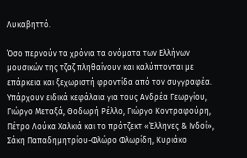Λυκαβηττό.

Όσο περνούν τα χρόνια τα ονόματα των Ελλήνων μουσικών της τζαζ πληθαίνουν και καλύπτονται με επάρκεια και ξεχωριστή φροντίδα από τον συγγραφέα. Υπάρχουν ειδικά κεφάλαια για τους Ανδρέα Γεωργίου, Γιώργο Μεταξά, Θοδωρή Ρέλλο, Γιώργο Κοντραφούρη, Πέτρο Λούκα Χαλκιά και το πρότζεκτ «Έλληνες & Ινδοί», Σάκη Παπαδημητρίου-Φλώρο Φλωρίδη, Κυριάκο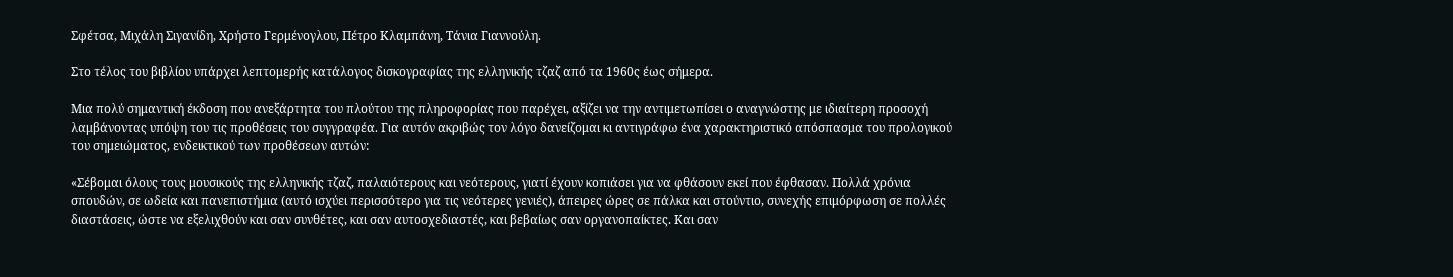Σφέτσα, Μιχάλη Σιγανίδη, Χρήστο Γερμένογλου, Πέτρο Κλαμπάνη, Τάνια Γιαννούλη.

Στο τέλος του βιβλίου υπάρχει λεπτομερής κατάλογος δισκογραφίας της ελληνικής τζαζ από τα 1960ς έως σήμερα.

Μια πολύ σημαντική έκδοση που ανεξάρτητα του πλούτου της πληροφορίας που παρέχει, αξίζει να την αντιμετωπίσει ο αναγνώστης με ιδιαίτερη προσοχή λαμβάνοντας υπόψη του τις προθέσεις του συγγραφέα. Για αυτόν ακριβώς τον λόγο δανείζομαι κι αντιγράφω ένα χαρακτηριστικό απόσπασμα του προλογικού του σημειώματος, ενδεικτικού των προθέσεων αυτών:

«Σέβομαι όλους τους μουσικούς της ελληνικής τζαζ, παλαιότερους και νεότερους, γιατί έχουν κοπιάσει για να φθάσουν εκεί που έφθασαν. Πολλά χρόνια σπουδών, σε ωδεία και πανεπιστήμια (αυτό ισχύει περισσότερο για τις νεότερες γενιές), άπειρες ώρες σε πάλκα και στούντιο, συνεχής επιμόρφωση σε πολλές διαστάσεις, ώστε να εξελιχθούν και σαν συνθέτες, και σαν αυτοσχεδιαστές, και βεβαίως σαν οργανοπαίκτες. Και σαν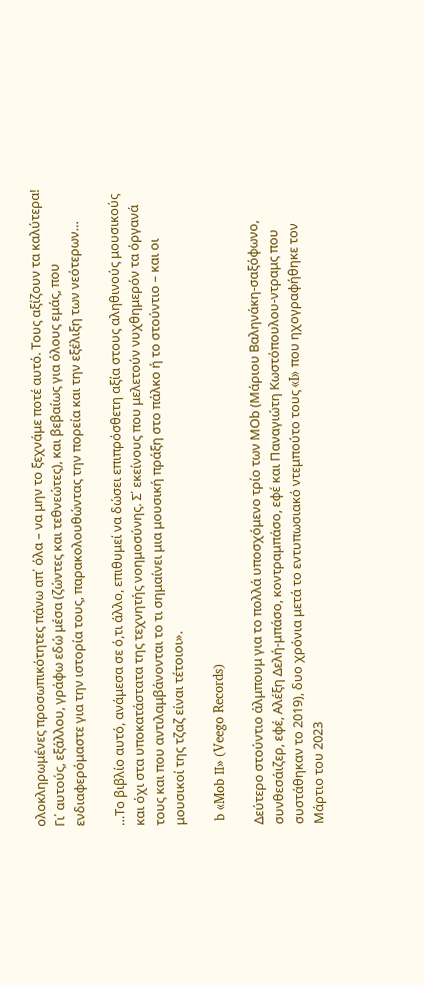ολοκληρωμένες προσωπικότητες πάνω απ΄ όλα – να μην το ξεχνάμε ποτέ αυτό. Τους αξίζουν τα καλύτερα! Γι΄ αυτούς, εξάλλου, γράφω εδώ μέσα (ζώντες και τεθνεώτες), και βεβαίως για όλους εμάς, που ενδιαφερόμαστε για την ιστορία τους, παρακολουθώντας την πορεία και την εξέλιξη των νεότερων…

…Το βιβλίο αυτό, ανάμεσα σε ό,τι άλλο, επιθυμεί να δώσει επιπρόσθετη αξία στους αληθινούς μουσικούς και όχι στα υποκατάστατα της τεχνητής νοημοσύνης. Σ΄ εκείνους που μελετούν νυχθημερόν τα όργανά τους και που αντιλαμβάνονται το τι σημαίνει μια μουσική πράξη στο πάλκο ή το στούντιο – και οι μουσικοί της τζαζ είναι τέτοιοι».

 b «Mob ΙΙ» (Veego Records)

Δεύτερο στούντιο άλμπουμ για το πολλά υποσχόμενο τρίο των MΟb (Μάριου Βαληνάκη-σαξόφωνο, συνθεσάιζερ, εφέ, Αλέξη Δελή-μπάσο, κοντραμπάσο, εφέ και Παναγιώτη Κωστόπουλου-ντραμς που συστάθηκαν το 2019), δυο χρόνια μετά το εντυπωσιακό ντεμπούτο τους «I» που ηχογραφήθηκε τον Μάρτιο του 2023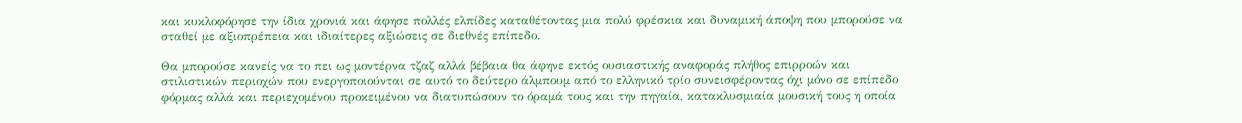και κυκλοφόρησε την ίδια χρονιά και άφησε πολλές ελπίδες καταθέτοντας μια πολύ φρέσκια και δυναμική άποψη που μπορούσε να σταθεί με αξιοπρέπεια και ιδιαίτερες αξιώσεις σε διεθνές επίπεδο.

Θα μπορούσε κανείς να το πει ως μοντέρνα τζαζ αλλά βέβαια θα άφηνε εκτός ουσιαστικής αναφοράς πλήθος επιρροών και στιλιστικών περιοχών που ενεργοποιούνται σε αυτό το δεύτερο άλμπουμ από το ελληνικό τρίο συνεισφέροντας όχι μόνο σε επίπεδο φόρμας αλλά και περιεχομένου προκειμένου να διατυπώσουν το όραμά τους και την πηγαία, κατακλυσμιαία μουσική τους η οποία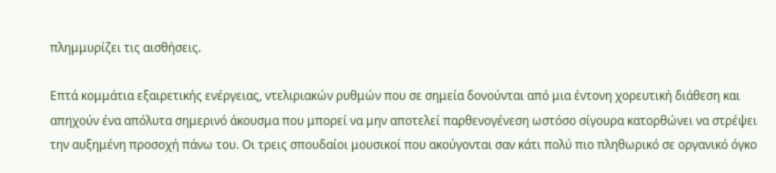πλημμυρίζει τις αισθήσεις.

Επτά κομμάτια εξαιρετικής ενέργειας, ντελιριακών ρυθμών που σε σημεία δονούνται από μια έντονη χορευτική διάθεση και απηχούν ένα απόλυτα σημερινό άκουσμα που μπορεί να μην αποτελεί παρθενογένεση ωστόσο σίγουρα κατορθώνει να στρέψει την αυξημένη προσοχή πάνω του. Οι τρεις σπουδαίοι μουσικοί που ακούγονται σαν κάτι πολύ πιο πληθωρικό σε οργανικό όγκο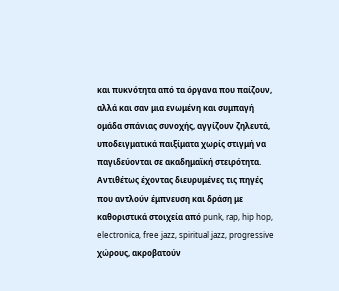και πυκνότητα από τα όργανα που παίζουν, αλλά και σαν μια ενωμένη και συμπαγή ομάδα σπάνιας συνοχής, αγγίζουν ζηλευτά, υποδειγματικά παιξίματα χωρίς στιγμή να παγιδεύονται σε ακαδημαϊκή στειρότητα. Αντιθέτως έχοντας διευρυμένες τις πηγές που αντλούν έμπνευση και δράση με καθοριστικά στοιχεία από punk, rap, hip hop, electronica, free jazz, spiritual jazz, progressive χώρους, ακροβατούν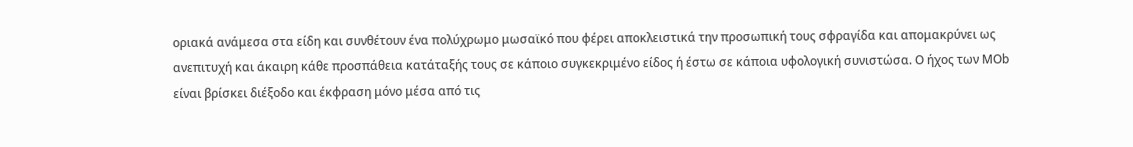οριακά ανάμεσα στα είδη και συνθέτουν ένα πολύχρωμο μωσαϊκό που φέρει αποκλειστικά την προσωπική τους σφραγίδα και απομακρύνει ως ανεπιτυχή και άκαιρη κάθε προσπάθεια κατάταξής τους σε κάποιο συγκεκριμένο είδος ή έστω σε κάποια υφολογική συνιστώσα. Ο ήχος των MΟb είναι βρίσκει διέξοδο και έκφραση μόνο μέσα από τις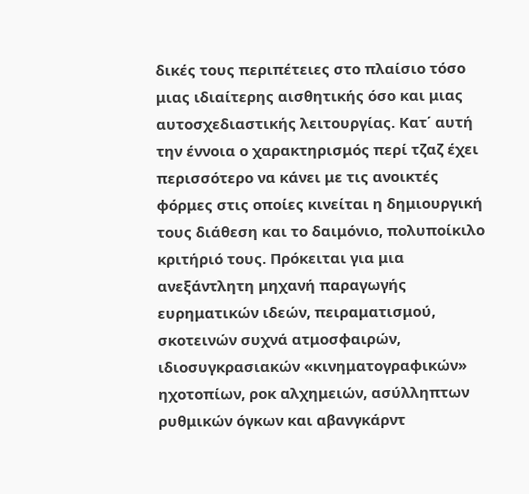δικές τους περιπέτειες στο πλαίσιο τόσο μιας ιδιαίτερης αισθητικής όσο και μιας αυτοσχεδιαστικής λειτουργίας. Κατ΄ αυτή την έννοια ο χαρακτηρισμός περί τζαζ έχει περισσότερο να κάνει με τις ανοικτές φόρμες στις οποίες κινείται η δημιουργική τους διάθεση και το δαιμόνιο, πολυποίκιλο κριτήριό τους. Πρόκειται για μια ανεξάντλητη μηχανή παραγωγής ευρηματικών ιδεών, πειραματισμού, σκοτεινών συχνά ατμοσφαιρών, ιδιοσυγκρασιακών «κινηματογραφικών» ηχοτοπίων, ροκ αλχημειών, ασύλληπτων ρυθμικών όγκων και αβανγκάρντ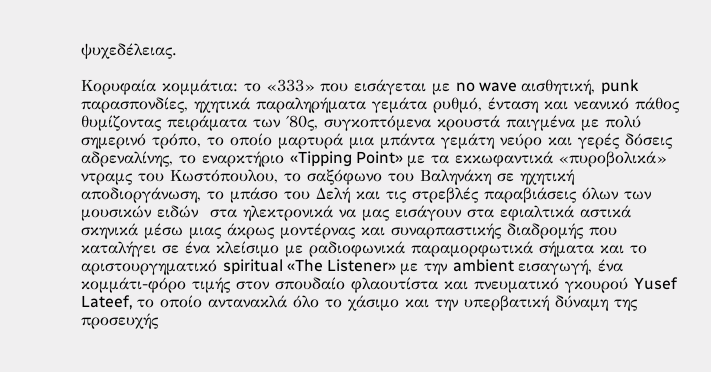ψυχεδέλειας.

Κορυφαία κομμάτια: το «333» που εισάγεται με no wave αισθητική, punk παρασπονδίες, ηχητικά παραληρήματα γεμάτα ρυθμό, ένταση και νεανικό πάθος θυμίζοντας πειράματα των ΄80ς, συγκοπτόμενα κρουστά παιγμένα με πολύ σημερινό τρόπο, το οποίο μαρτυρά μια μπάντα γεμάτη νεύρο και γερές δόσεις αδρεναλίνης, το εναρκτήριο «Tipping Point» με τα εκκωφαντικά «πυροβολικά» ντραμς του Κωστόπουλου, το σαξόφωνο του Βαληνάκη σε ηχητική αποδιοργάνωση, το μπάσο του Δελή και τις στρεβλές παραβιάσεις όλων των μουσικών ειδών  στα ηλεκτρονικά να μας εισάγουν στα εφιαλτικά αστικά σκηνικά μέσω μιας άκρως μοντέρνας και συναρπαστικής διαδρομής που καταλήγει σε ένα κλείσιμο με ραδιοφωνικά παραμορφωτικά σήματα και το αριστουργηματικό spiritual «The Listener» με την ambient εισαγωγή, ένα κομμάτι-φόρο τιμής στον σπουδαίο φλαουτίστα και πνευματικό γκουρού Yusef Lateef, το οποίο αντανακλά όλο το χάσιμο και την υπερβατική δύναμη της προσευχής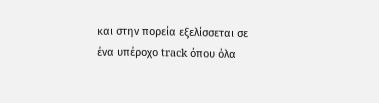και στην πορεία εξελίσσεται σε ένα υπέροχο track όπου όλα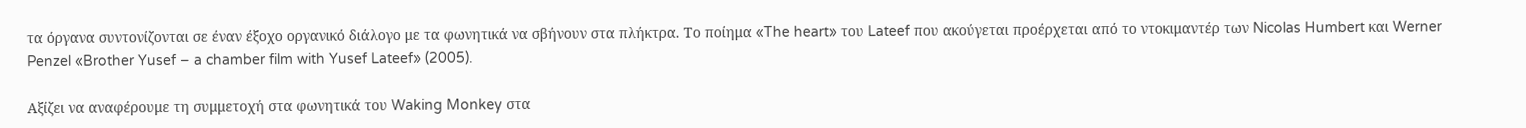τα όργανα συντονίζονται σε έναν έξοχο οργανικό διάλογο με τα φωνητικά να σβήνουν στα πλήκτρα. Το ποίημα «The heart» του Lateef που ακούγεται προέρχεται από το ντοκιμαντέρ των Nicolas Humbert και Werner Penzel «Brother Yusef – a chamber film with Yusef Lateef» (2005).

Αξίζει να αναφέρουμε τη συμμετοχή στα φωνητικά του Waking Monkey στα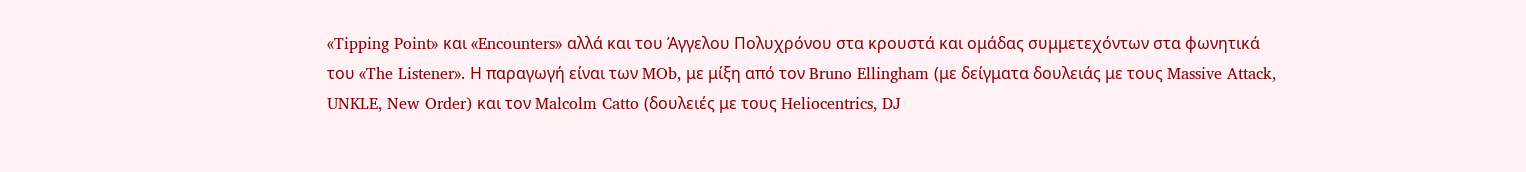«Tipping Point» και «Encounters» αλλά και του Άγγελου Πολυχρόνου στα κρουστά και ομάδας συμμετεχόντων στα φωνητικά του «The Listener». Η παραγωγή είναι των MOb, με μίξη από τον Bruno Ellingham (με δείγματα δουλειάς με τους Massive Attack, UNKLE, New Order) και τον Malcolm Catto (δουλειές με τους Heliocentrics, DJ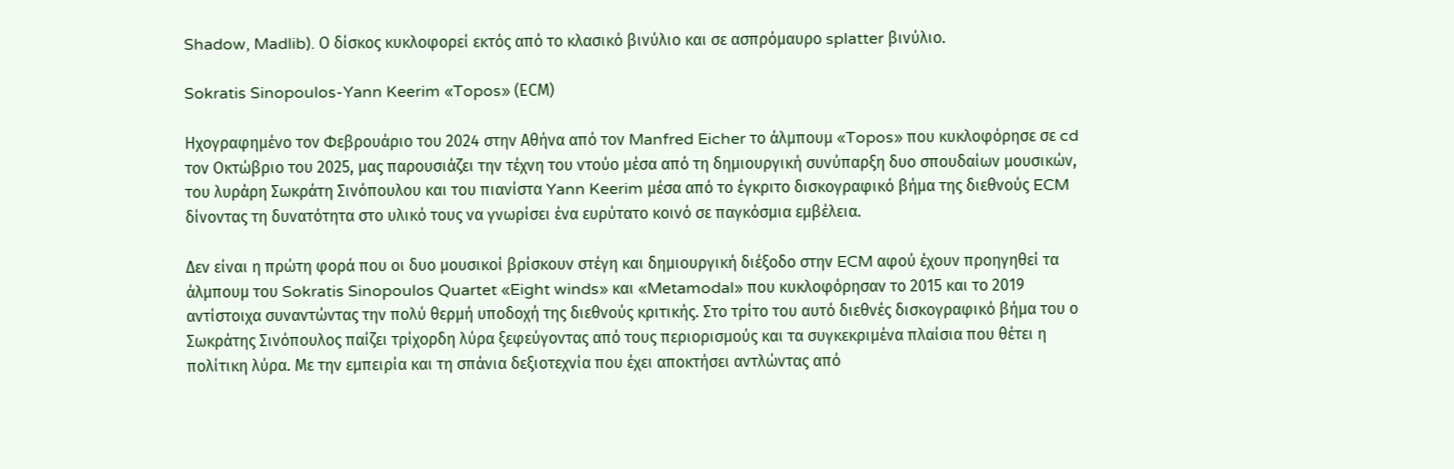Shadow, Madlib). Ο δίσκος κυκλοφορεί εκτός από το κλασικό βινύλιο και σε ασπρόμαυρο splatter βινύλιο.

Sokratis Sinopoulos-Yann Keerim «Topos» (ΕCM)

Ηχογραφημένο τον Φεβρουάριο του 2024 στην Αθήνα από τον Manfred Eicher το άλμπουμ «Topos» που κυκλοφόρησε σε cd τον Οκτώβριο του 2025, μας παρουσιάζει την τέχνη του ντούο μέσα από τη δημιουργική συνύπαρξη δυο σπουδαίων μουσικών, του λυράρη Σωκράτη Σινόπουλου και του πιανίστα Yann Keerim μέσα από το έγκριτο δισκογραφικό βήμα της διεθνούς ECM δίνοντας τη δυνατότητα στο υλικό τους να γνωρίσει ένα ευρύτατο κοινό σε παγκόσμια εμβέλεια.

Δεν είναι η πρώτη φορά που οι δυο μουσικοί βρίσκουν στέγη και δημιουργική διέξοδο στην ECM αφού έχουν προηγηθεί τα άλμπουμ του Sokratis Sinopoulos Quartet «Eight winds» και «Metamodal» που κυκλοφόρησαν το 2015 και το 2019 αντίστοιχα συναντώντας την πολύ θερμή υποδοχή της διεθνούς κριτικής. Στο τρίτο του αυτό διεθνές δισκογραφικό βήμα του ο Σωκράτης Σινόπουλος παίζει τρίχορδη λύρα ξεφεύγοντας από τους περιορισμούς και τα συγκεκριμένα πλαίσια που θέτει η πολίτικη λύρα. Με την εμπειρία και τη σπάνια δεξιοτεχνία που έχει αποκτήσει αντλώντας από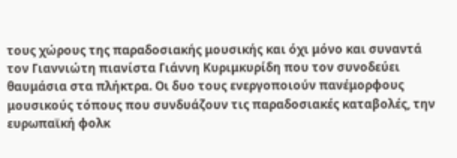τους χώρους της παραδοσιακής μουσικής και όχι μόνο και συναντά τον Γιαννιώτη πιανίστα Γιάννη Κυριμκυρίδη που τον συνοδεύει θαυμάσια στα πλήκτρα. Οι δυο τους ενεργοποιούν πανέμορφους μουσικούς τόπους που συνδυάζουν τις παραδοσιακές καταβολές, την ευρωπαϊκή φολκ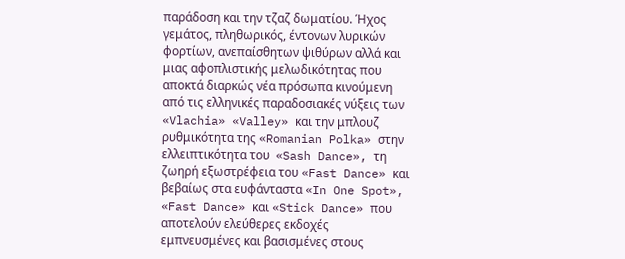παράδοση και την τζαζ δωματίου. Ήχος γεμάτος, πληθωρικός, έντονων λυρικών φορτίων, ανεπαίσθητων ψιθύρων αλλά και μιας αφοπλιστικής μελωδικότητας που αποκτά διαρκώς νέα πρόσωπα κινούμενη από τις ελληνικές παραδοσιακές νύξεις των «Vlachia» «Valley» και την μπλουζ ρυθμικότητα της «Romanian Polka» στην ελλειπτικότητα του  «Sash Dance», τη ζωηρή εξωστρέφεια του «Fast Dance» και βεβαίως στα ευφάνταστα «In One Spot», «Fast Dance» και «Stick Dance» που αποτελούν ελεύθερες εκδοχές εμπνευσμένες και βασισμένες στους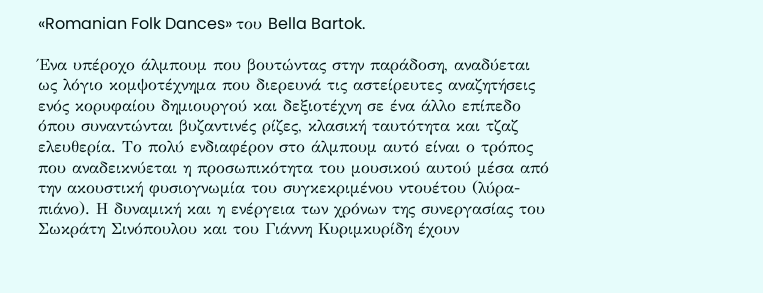«Romanian Folk Dances» του Bella Bartok.

Ένα υπέροχο άλμπουμ που βουτώντας στην παράδοση, αναδύεται ως λόγιο κομψοτέχνημα που διερευνά τις αστείρευτες αναζητήσεις ενός κορυφαίου δημιουργού και δεξιοτέχνη σε ένα άλλο επίπεδο όπου συναντώνται βυζαντινές ρίζες, κλασική ταυτότητα και τζαζ ελευθερία. Το πολύ ενδιαφέρον στο άλμπουμ αυτό είναι ο τρόπος που αναδεικνύεται η προσωπικότητα του μουσικού αυτού μέσα από την ακουστική φυσιογνωμία του συγκεκριμένου ντουέτου (λύρα-πιάνο). Η δυναμική και η ενέργεια των χρόνων της συνεργασίας του Σωκράτη Σινόπουλου και του Γιάννη Κυριμκυρίδη έχουν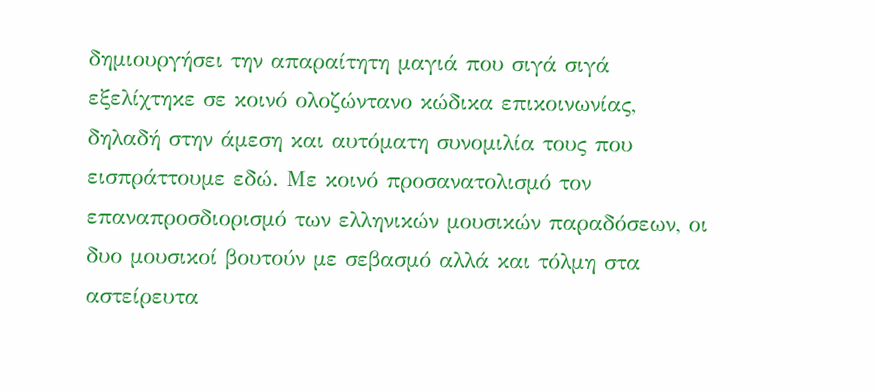δημιουργήσει την απαραίτητη μαγιά που σιγά σιγά εξελίχτηκε σε κοινό ολοζώντανο κώδικα επικοινωνίας, δηλαδή στην άμεση και αυτόματη συνομιλία τους που εισπράττουμε εδώ. Με κοινό προσανατολισμό τον επαναπροσδιορισμό των ελληνικών μουσικών παραδόσεων, οι δυο μουσικοί βουτούν με σεβασμό αλλά και τόλμη στα αστείρευτα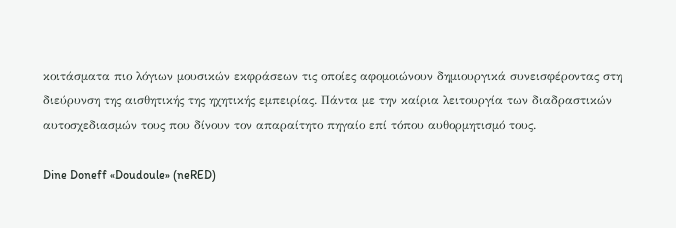κοιτάσματα πιο λόγιων μουσικών εκφράσεων τις οποίες αφομοιώνουν δημιουργικά συνεισφέροντας στη διεύρυνση της αισθητικής της ηχητικής εμπειρίας. Πάντα με την καίρια λειτουργία των διαδραστικών αυτοσχεδιασμών τους που δίνουν τον απαραίτητο πηγαίο επί τόπου αυθορμητισμό τους.

Dine Doneff «Doudoule» (neRED)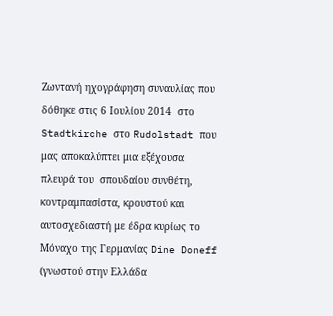Ζωντανή ηχογράφηση συναυλίας που δόθηκε στις 6 Ιουλίου 2014  στο Stadtkirche στο Rudolstadt που μας αποκαλύπτει μια εξέχουσα πλευρά του  σπουδαίου συνθέτη, κοντραμπασίστα, κρουστού και αυτοσχεδιαστή με έδρα κυρίως το Μόναχο της Γερμανίας Dine Doneff (γνωστού στην Ελλάδα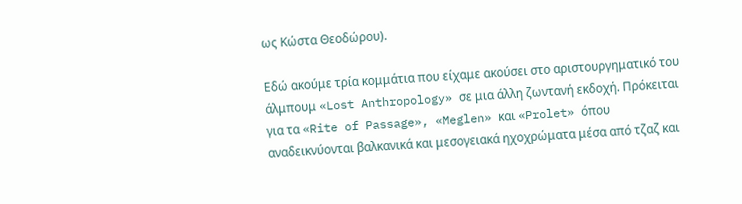ως Κώστα Θεοδώρου).

Εδώ ακούμε τρία κομμάτια που είχαμε ακούσει στο αριστουργηματικό του άλμπουμ «Lost Anthropology» σε μια άλλη ζωντανή εκδοχή. Πρόκειται για τα «Rite of Passage», «Meglen» και «Prolet» όπου αναδεικνύονται βαλκανικά και μεσογειακά ηχοχρώματα μέσα από τζαζ και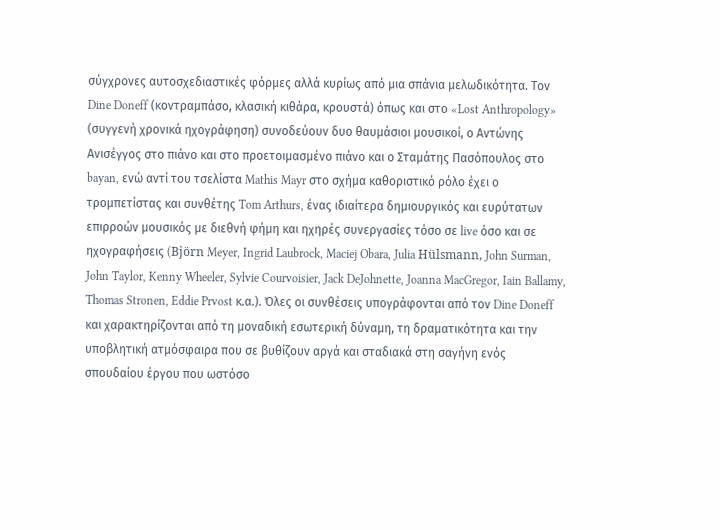σύγχρονες αυτοσχεδιαστικές φόρμες αλλά κυρίως από μια σπάνια μελωδικότητα. Τον Dine Doneff (κοντραμπάσο, κλασική κιθάρα, κρουστά) όπως και στο «Lost Anthropology» (συγγενή χρονικά ηχογράφηση) συνοδεύουν δυο θαυμάσιοι μουσικοί, ο Αντώνης Ανισέγγος στο πιάνο και στο προετοιμασμένο πιάνο και ο Σταμάτης Πασόπουλος στο bayan, ενώ αντί του τσελίστα Mathis Mayr στο σχήμα καθοριστικό ρόλο έχει ο τρομπετίστας και συνθέτης Tom Arthurs, ένας ιδιαίτερα δημιουργικός και ευρύτατων επιρροών μουσικός με διεθνή φήμη και ηχηρές συνεργασίες τόσο σε live όσο και σε ηχογραφήσεις (Björn Meyer, Ingrid Laubrock, Maciej Obara, Julia Hülsmann, John Surman, John Taylor, Kenny Wheeler, Sylvie Courvoisier, Jack DeJohnette, Joanna MacGregor, Iain Ballamy, Thomas Stronen, Eddie Prvost κ.α.). Όλες οι συνθέσεις υπογράφονται από τον Dine Doneff και χαρακτηρίζονται από τη μοναδική εσωτερική δύναμη, τη δραματικότητα και την υποβλητική ατμόσφαιρα που σε βυθίζουν αργά και σταδιακά στη σαγήνη ενός σπουδαίου έργου που ωστόσο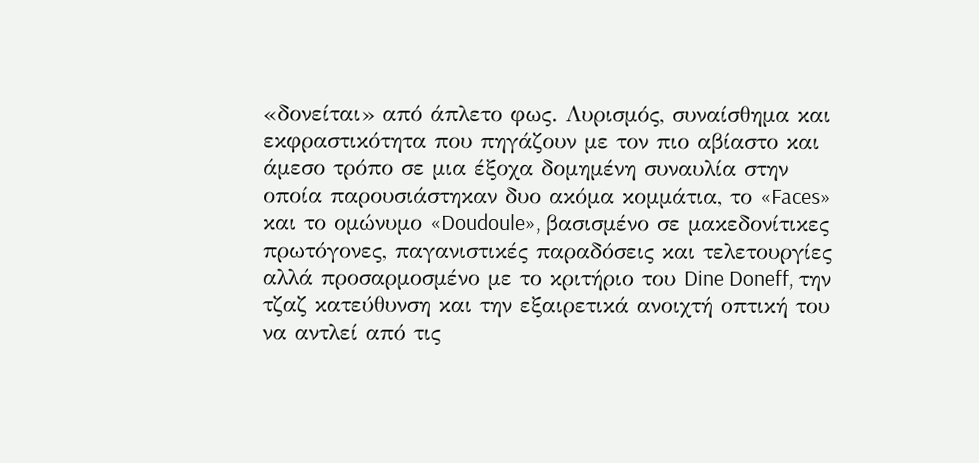«δονείται» από άπλετο φως. Λυρισμός, συναίσθημα και εκφραστικότητα που πηγάζουν με τον πιο αβίαστο και άμεσο τρόπο σε μια έξοχα δομημένη συναυλία στην οποία παρουσιάστηκαν δυο ακόμα κομμάτια, το «Faces» και το ομώνυμο «Doudoule», βασισμένο σε μακεδονίτικες πρωτόγονες, παγανιστικές παραδόσεις και τελετουργίες αλλά προσαρμοσμένο με το κριτήριο του Dine Doneff, την τζαζ κατεύθυνση και την εξαιρετικά ανοιχτή οπτική του να αντλεί από τις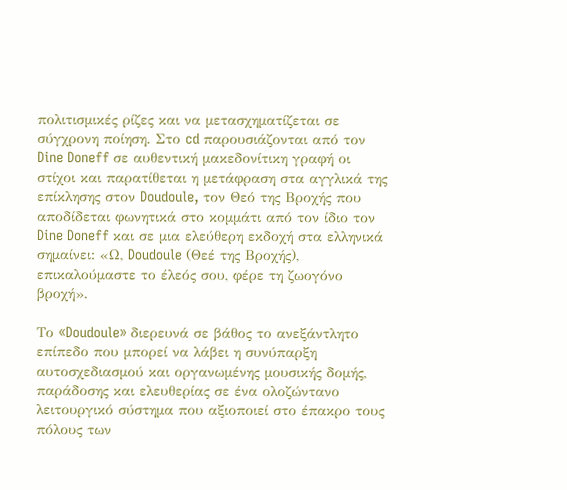πολιτισμικές ρίζες και να μετασχηματίζεται σε σύγχρονη ποίηση. Στο cd παρουσιάζονται από τον Dine Doneff σε αυθεντική μακεδονίτικη γραφή οι στίχοι και παρατίθεται η μετάφραση στα αγγλικά της επίκλησης στον Doudoule, τον Θεό της Βροχής που αποδίδεται φωνητικά στο κομμάτι από τον ίδιο τον Dine Doneff και σε μια ελεύθερη εκδοχή στα ελληνικά σημαίνει: «Ω, Doudoule (Θεέ της Βροχής), επικαλούμαστε το έλεός σου, φέρε τη ζωογόνο βροχή».

Το «Doudoule» διερευνά σε βάθος το ανεξάντλητο επίπεδο που μπορεί να λάβει η συνύπαρξη αυτοσχεδιασμού και οργανωμένης μουσικής δομής, παράδοσης και ελευθερίας σε ένα ολοζώντανο λειτουργικό σύστημα που αξιοποιεί στο έπακρο τους πόλους των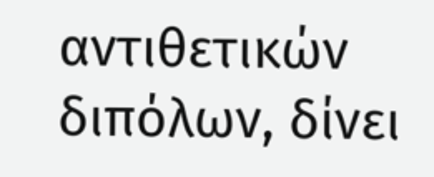αντιθετικών διπόλων, δίνει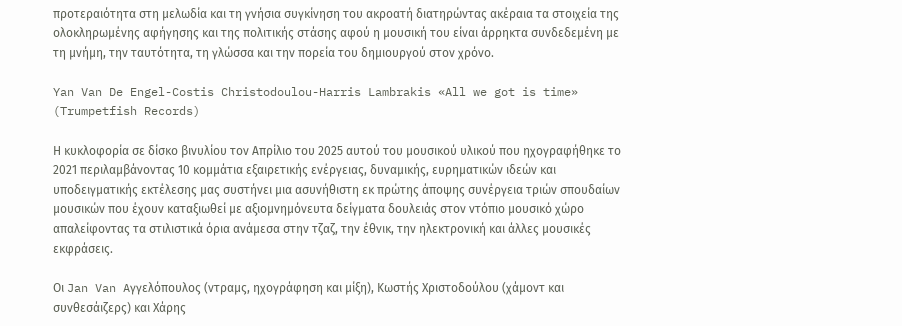προτεραιότητα στη μελωδία και τη γνήσια συγκίνηση του ακροατή διατηρώντας ακέραια τα στοιχεία της ολοκληρωμένης αφήγησης και της πολιτικής στάσης αφού η μουσική του είναι άρρηκτα συνδεδεμένη με τη μνήμη, την ταυτότητα, τη γλώσσα και την πορεία του δημιουργού στον χρόνο.

Yan Van De Engel-Costis Christodoulou-Harris Lambrakis «All we got is time» (Trumpetfish Records)

Η κυκλοφορία σε δίσκο βινυλίου τον Απρίλιο του 2025 αυτού του μουσικού υλικού που ηχογραφήθηκε το 2021 περιλαμβάνοντας 10 κομμάτια εξαιρετικής ενέργειας, δυναμικής, ευρηματικών ιδεών και υποδειγματικής εκτέλεσης μας συστήνει μια ασυνήθιστη εκ πρώτης άποψης συνέργεια τριών σπουδαίων μουσικών που έχουν καταξιωθεί με αξιομνημόνευτα δείγματα δουλειάς στον ντόπιο μουσικό χώρο απαλείφοντας τα στιλιστικά όρια ανάμεσα στην τζαζ, την έθνικ, την ηλεκτρονική και άλλες μουσικές εκφράσεις.

Οι Jan Van Aγγελόπουλος (ντραμς, ηχογράφηση και μίξη), Κωστής Χριστοδούλου (χάμοντ και συνθεσάιζερς) και Χάρης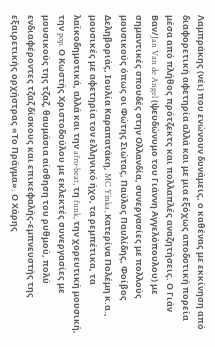Λαμπράκης (νέι) που ενώνουν δυνάμεις, ο καθένας με εκκίνηση από διαφορετική αφετηρία αλλά και με μια εξόχως αποδοτική πορεία μέσα από πλήθος πρότζεκτς και πολλαπλές αναζητήσεις. Ο Γιάν Βαν/Jan Van de Angel (ψευδώνυμο του Γιάννη Αγγελόπουλου) με σημαντικές σπουδές στην Ολλανδία, συνεργασίες με πολλούς μουσικούς όπως οι Φώτης Σιώτας, Παύλος Παυλίδης, Φοίβος Δεληβοριάς, Ιουλία Καραπατάκη, MC Yinka, Κατερίνα Πολέμη κ.α., μουσικές με αφετηρία τον ελληνικό ήχο, τα ρεμπέτικα, τα λαϊκοδημοτικά, αλλά και την afro-beat, τη funk, την χορευτική μουσική, την pop. Ο Κωστής Χριστοδούλου με εκλεκτές συνεργασίες με μουσικούς της τζαζ, θαυμάσια αίσθηση του ρυθμού, πολύ ενδιαφέροντες τζαζ δίσκους και επικεφαλής-εμπνευστής της εξαιρετικής ορχήστρας «Το Πράγμα». Ο Χάρης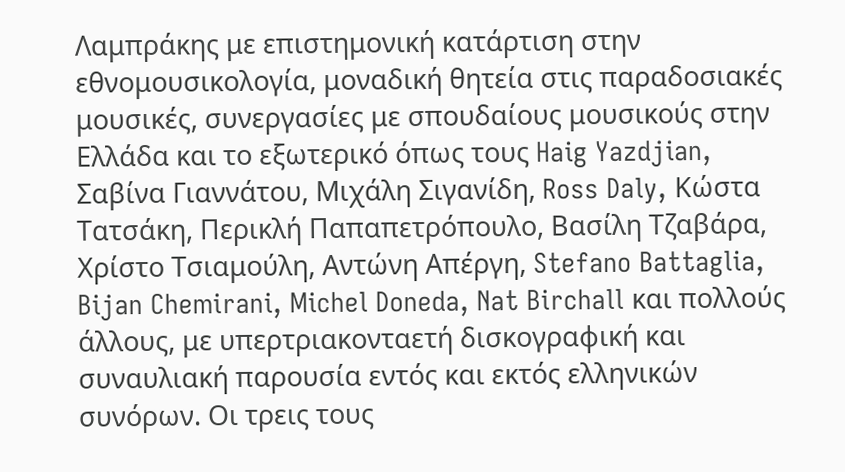Λαμπράκης με επιστημονική κατάρτιση στην εθνομουσικολογία, μοναδική θητεία στις παραδοσιακές μουσικές, συνεργασίες με σπουδαίους μουσικούς στην Ελλάδα και το εξωτερικό όπως τους Haig Yazdjian, Σαβίνα Γιαννάτου, Μιχάλη Σιγανίδη, Ross Daly, Κώστα Τατσάκη, Περικλή Παπαπετρόπουλο, Βασίλη Τζαβάρα, Χρίστο Τσιαμούλη, Αντώνη Απέργη, Stefano Battaglia, Bijan Chemirani, Michel Doneda, Nat Birchall και πολλούς άλλους, με υπερτριακονταετή δισκογραφική και συναυλιακή παρουσία εντός και εκτός ελληνικών συνόρων. Οι τρεις τους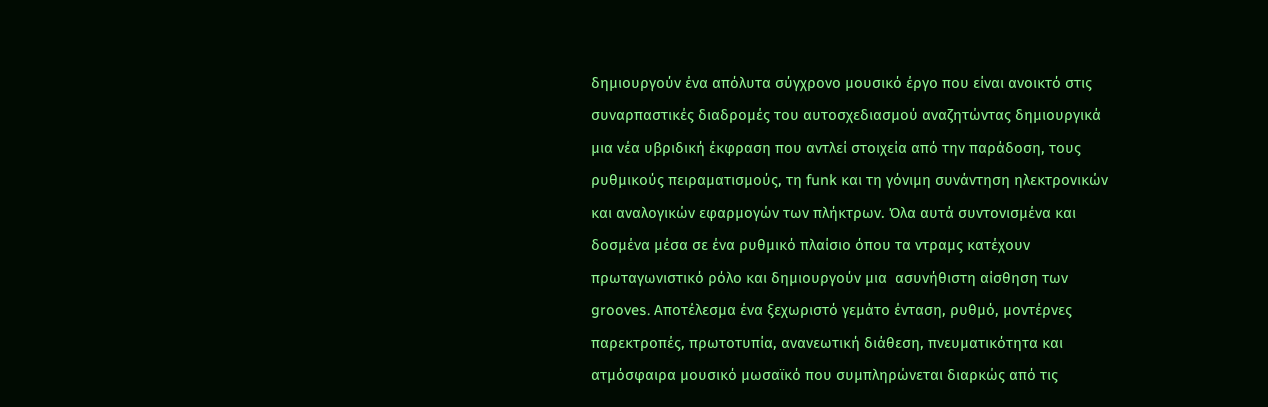δημιουργούν ένα απόλυτα σύγχρονο μουσικό έργο που είναι ανοικτό στις συναρπαστικές διαδρομές του αυτοσχεδιασμού αναζητώντας δημιουργικά μια νέα υβριδική έκφραση που αντλεί στοιχεία από την παράδοση, τους ρυθμικούς πειραματισμούς, τη funk και τη γόνιμη συνάντηση ηλεκτρονικών και αναλογικών εφαρμογών των πλήκτρων. Όλα αυτά συντονισμένα και δοσμένα μέσα σε ένα ρυθμικό πλαίσιο όπου τα ντραμς κατέχουν πρωταγωνιστικό ρόλο και δημιουργούν μια  ασυνήθιστη αίσθηση των grooves. Αποτέλεσμα ένα ξεχωριστό γεμάτο ένταση, ρυθμό, μοντέρνες παρεκτροπές, πρωτοτυπία, ανανεωτική διάθεση, πνευματικότητα και ατμόσφαιρα μουσικό μωσαϊκό που συμπληρώνεται διαρκώς από τις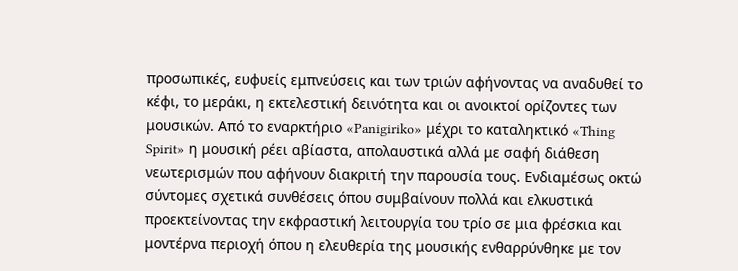προσωπικές, ευφυείς εμπνεύσεις και των τριών αφήνοντας να αναδυθεί το κέφι, το μεράκι, η εκτελεστική δεινότητα και οι ανοικτοί ορίζοντες των μουσικών. Από το εναρκτήριο «Panigiriko» μέχρι το καταληκτικό «Thing Spirit» η μουσική ρέει αβίαστα, απολαυστικά αλλά με σαφή διάθεση νεωτερισμών που αφήνουν διακριτή την παρουσία τους. Ενδιαμέσως οκτώ σύντομες σχετικά συνθέσεις όπου συμβαίνουν πολλά και ελκυστικά προεκτείνοντας την εκφραστική λειτουργία του τρίο σε μια φρέσκια και μοντέρνα περιοχή όπου η ελευθερία της μουσικής ενθαρρύνθηκε με τον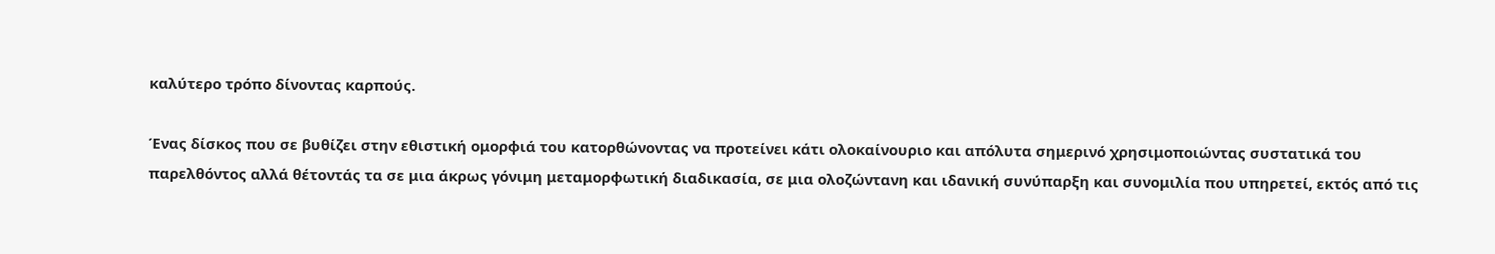καλύτερο τρόπο δίνοντας καρπούς.

Ένας δίσκος που σε βυθίζει στην εθιστική ομορφιά του κατορθώνοντας να προτείνει κάτι ολοκαίνουριο και απόλυτα σημερινό χρησιμοποιώντας συστατικά του παρελθόντος αλλά θέτοντάς τα σε μια άκρως γόνιμη μεταμορφωτική διαδικασία, σε μια ολοζώντανη και ιδανική συνύπαρξη και συνομιλία που υπηρετεί, εκτός από τις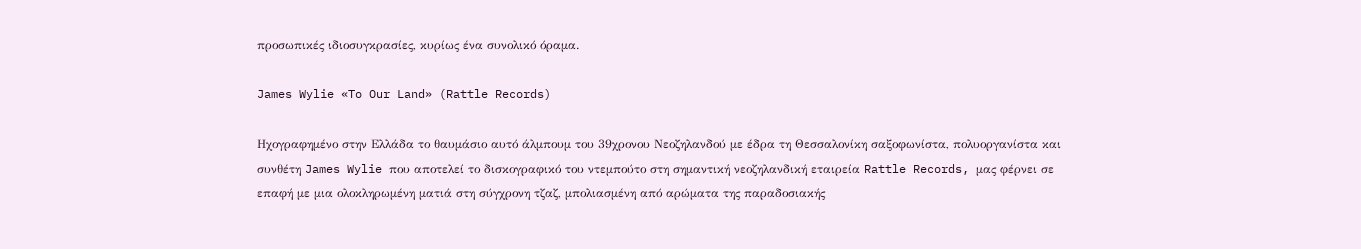προσωπικές ιδιοσυγκρασίες, κυρίως ένα συνολικό όραμα.

James Wylie «To Our Land» (Rattle Records)

Ηχογραφημένο στην Ελλάδα το θαυμάσιο αυτό άλμπουμ του 39χρονου Νεοζηλανδού με έδρα τη Θεσσαλονίκη σαξοφωνίστα, πολυοργανίστα και συνθέτη James Wylie που αποτελεί το δισκογραφικό του ντεμπούτο στη σημαντική νεοζηλανδική εταιρεία Rattle Records, μας φέρνει σε επαφή με μια ολοκληρωμένη ματιά στη σύγχρονη τζαζ, μπολιασμένη από αρώματα της παραδοσιακής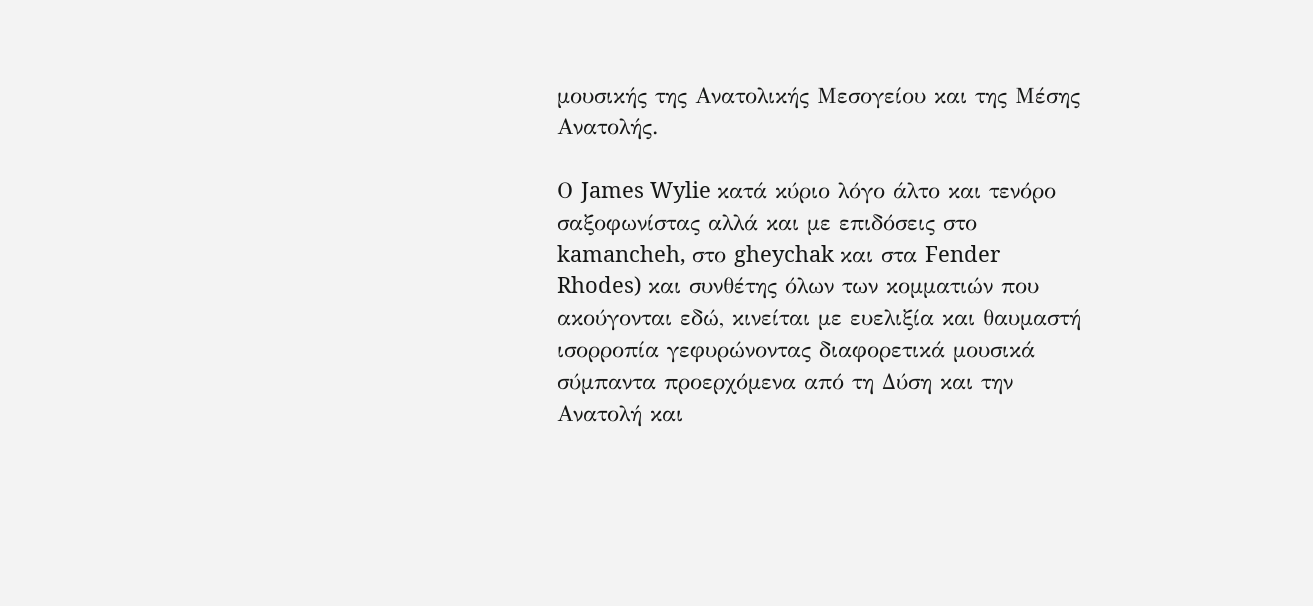μουσικής της Ανατολικής Μεσογείου και της Μέσης Ανατολής.

Ο James Wylie κατά κύριο λόγο άλτο και τενόρο σαξοφωνίστας αλλά και με επιδόσεις στο kamancheh, στο gheychak και στα Fender Rhodes) και συνθέτης όλων των κομματιών που ακούγονται εδώ, κινείται με ευελιξία και θαυμαστή ισορροπία γεφυρώνοντας διαφορετικά μουσικά σύμπαντα προερχόμενα από τη Δύση και την Ανατολή και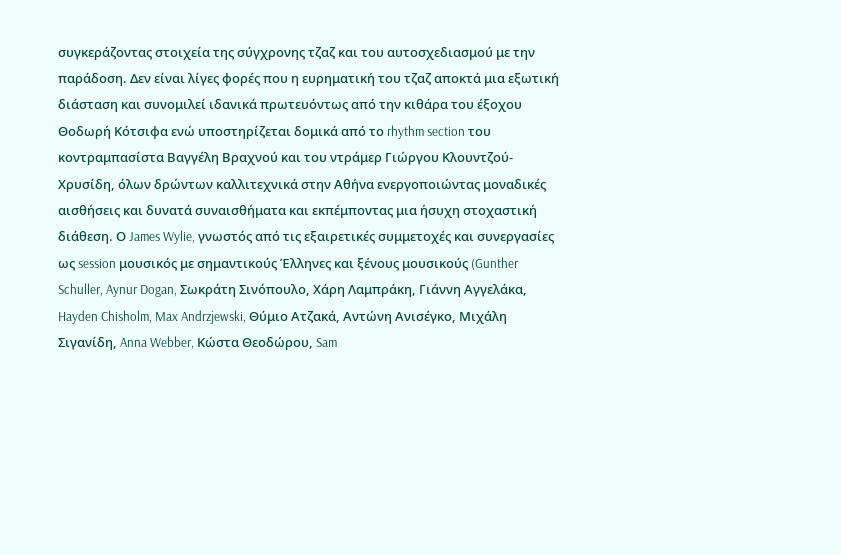συγκεράζοντας στοιχεία της σύγχρονης τζαζ και του αυτοσχεδιασμού με την παράδοση. Δεν είναι λίγες φορές που η ευρηματική του τζαζ αποκτά μια εξωτική διάσταση και συνομιλεί ιδανικά πρωτευόντως από την κιθάρα του έξοχου Θοδωρή Κότσιφα ενώ υποστηρίζεται δομικά από το rhythm section του κοντραμπασίστα Βαγγέλη Βραχνού και του ντράμερ Γιώργου Κλουντζού-Χρυσίδη, όλων δρώντων καλλιτεχνικά στην Αθήνα ενεργοποιώντας μοναδικές αισθήσεις και δυνατά συναισθήματα και εκπέμποντας μια ήσυχη στοχαστική διάθεση. Ο James Wylie, γνωστός από τις εξαιρετικές συμμετοχές και συνεργασίες ως session μουσικός με σημαντικούς Έλληνες και ξένους μουσικούς (Gunther Schuller, Aynur Dogan, Σωκράτη Σινόπουλο, Χάρη Λαμπράκη, Γιάννη Αγγελάκα, Hayden Chisholm, Max Andrzjewski, Θύμιο Ατζακά, Αντώνη Ανισέγκο, Μιχάλη Σιγανίδη, Anna Webber, Κώστα Θεοδώρου, Sam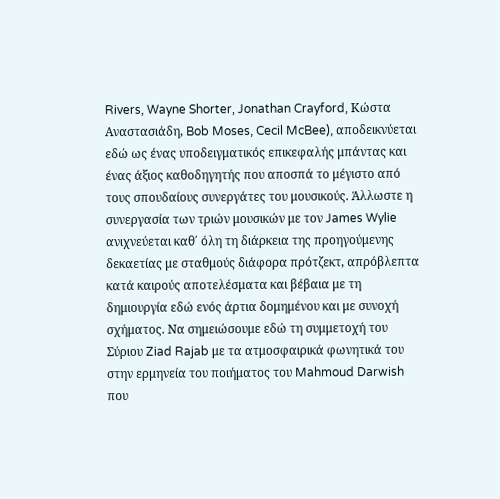Rivers, Wayne Shorter, Jonathan Crayford, Κώστα Αναστασιάδη, Bob Moses, Cecil McBee), αποδεικνύεται εδώ ως ένας υποδειγματικός επικεφαλής μπάντας και ένας άξιος καθοδηγητής που αποσπά το μέγιστο από τους σπουδαίους συνεργάτες του μουσικούς. Άλλωστε η συνεργασία των τριών μουσικών με τον James Wylie ανιχνεύεται καθ΄ όλη τη διάρκεια της προηγούμενης δεκαετίας με σταθμούς διάφορα πρότζεκτ, απρόβλεπτα κατά καιρούς αποτελέσματα και βέβαια με τη δημιουργία εδώ ενός άρτια δομημένου και με συνοχή σχήματος. Να σημειώσουμε εδώ τη συμμετοχή του Σύριου Ziad Rajab με τα ατμοσφαιρικά φωνητικά του στην ερμηνεία του ποιήματος του Mahmoud Darwish που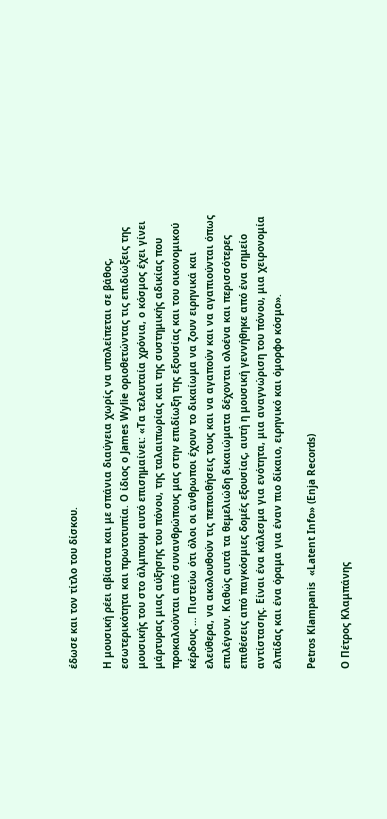έδωσε και τον τίτλο του δίσκου.

Η μουσική ρέει αβίαστα και με σπάνια διαύγεια χωρίς να υπολείπεται σε βάθος, εσωτερικότητα και πρωτοτυπία. Ο ίδιος ο James Wylie οριοθετώντας τις επιδιώξεις της μουσικής του στο άλμπουμ αυτό επισημαίνει: «Τα τελευταία χρόνια, ο κόσμος έχει γίνει μάρτυρας μιας αύξησης του πόνου, της ταλαιπωρίας και της συστημικής αδικίας που προκαλούνται από συνανθρώπους μας στην επιδίωξη της εξουσίας και του οικονομικού κέρδους … Πιστεύω ότι όλοι οι άνθρωποι έχουν το δικαίωμα να ζουν ειρηνικά και ελεύθερα, να ακολουθούν τις πεποιθήσεις τους και να αγαπούν και να αγαπιούνται όπως επιλέγουν. Καθώς αυτά τα θεμελιώδη δικαιώματα δέχονται ολοένα και περισσότερες επιθέσεις από παγκόσμιες δομές εξουσίας, αυτή η μουσική γεννήθηκε από ένα σημείο αντίστασης. Είναι ένα κάλεσμα για ενότητα, μια αναγνώριση του πόνου, μια χειρονομία ελπίδας και ένα όραμα για έναν πιο δίκαιο, ειρηνικό και όμορφο κόσμο».

Petros Klampanis  «Latent Info» (Enja Records)

Ο Πέτρος Κλαμπάνης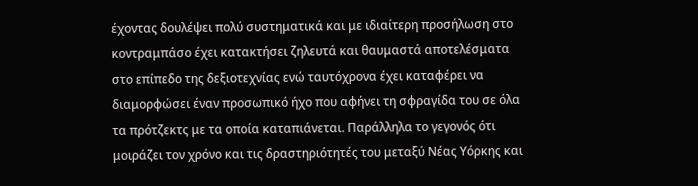έχοντας δουλέψει πολύ συστηματικά και με ιδιαίτερη προσήλωση στο κοντραμπάσο έχει κατακτήσει ζηλευτά και θαυμαστά αποτελέσματα στο επίπεδο της δεξιοτεχνίας ενώ ταυτόχρονα έχει καταφέρει να διαμορφώσει έναν προσωπικό ήχο που αφήνει τη σφραγίδα του σε όλα τα πρότζεκτς με τα οποία καταπιάνεται. Παράλληλα το γεγονός ότι μοιράζει τον χρόνο και τις δραστηριότητές του μεταξύ Νέας Υόρκης και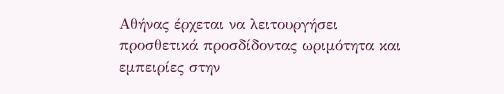Αθήνας έρχεται να λειτουργήσει προσθετικά προσδίδοντας ωριμότητα και εμπειρίες στην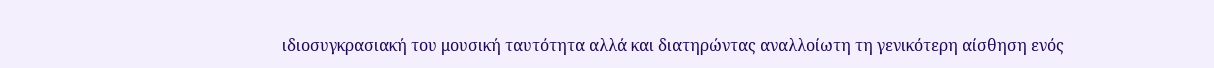ιδιοσυγκρασιακή του μουσική ταυτότητα αλλά και διατηρώντας αναλλοίωτη τη γενικότερη αίσθηση ενός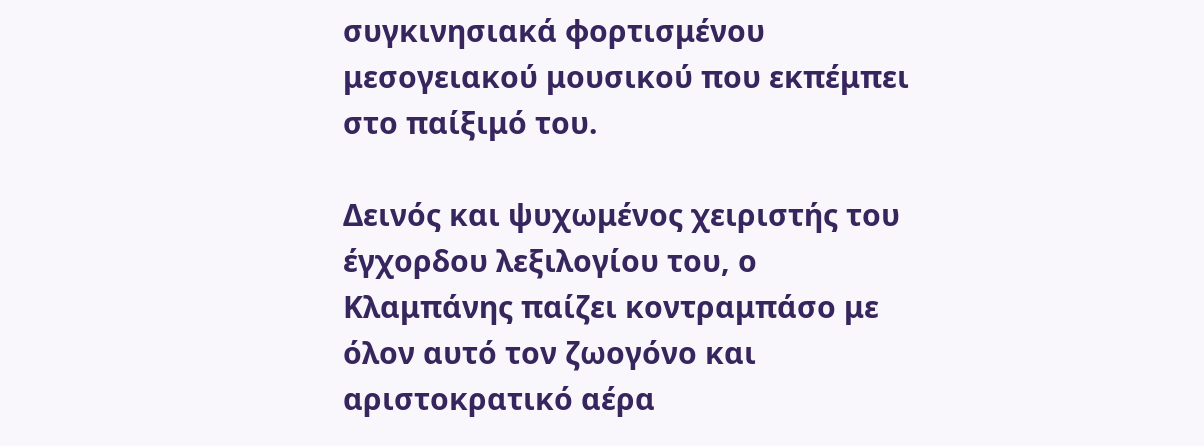συγκινησιακά φορτισμένου μεσογειακού μουσικού που εκπέμπει στο παίξιμό του.

Δεινός και ψυχωμένος χειριστής του έγχορδου λεξιλογίου του, ο Κλαμπάνης παίζει κοντραμπάσο με όλον αυτό τον ζωογόνο και αριστοκρατικό αέρα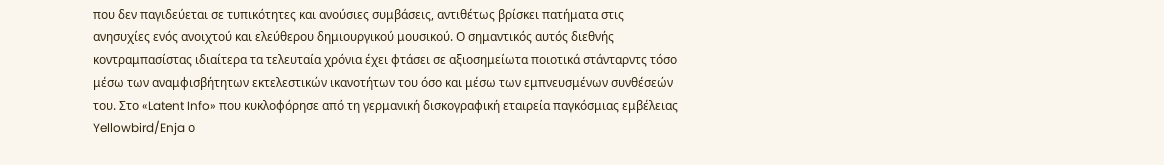που δεν παγιδεύεται σε τυπικότητες και ανούσιες συμβάσεις, αντιθέτως βρίσκει πατήματα στις ανησυχίες ενός ανοιχτού και ελεύθερου δημιουργικού μουσικού. Ο σημαντικός αυτός διεθνής κοντραμπασίστας ιδιαίτερα τα τελευταία χρόνια έχει φτάσει σε αξιοσημείωτα ποιοτικά στάνταρντς τόσο μέσω των αναμφισβήτητων εκτελεστικών ικανοτήτων του όσο και μέσω των εμπνευσμένων συνθέσεών του. Στο «Latent Info» που κυκλοφόρησε από τη γερμανική δισκογραφική εταιρεία παγκόσμιας εμβέλειας Yellowbird/Enja ο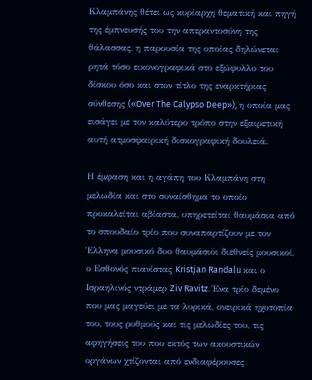Κλαμπάνης θέτει ως κυρίαρχη θεματική και πηγή της έμπνευσής του την απεραντοσύνη της θάλασσας, η παρουσία της οποίας δηλώνεται ρητά τόσο εικονογραφικά στο εξώφυλλο του δίσκου όσο και στον τίτλο της εναρκτήριας σύνθεσης («Over The Calypso Deep»), η οποία μας εισάγει με τον καλύτερο τρόπο στην εξαιρετική αυτή ατμοσφαιρική δισκογραφική δουλειά.

Η έμφαση και η αγάπη του Κλαμπάνη στη μελωδία και στο συναίσθημα το οποίο προκαλείται αβίαστα, υπηρετείται θαυμάσια από το σπουδαίο τρίο που συναπαρτίζουν με τον Έλληνα μουσικό δυο θαυμάσιοι διεθνείς μουσικοί, ο Εσθονός πιανίστας Kristjan Randalu και ο Ισραηλινός ντράμερ Ziv Ravitz. Ένα τρίο δεμένο που μας μαγεύει με τα λυρικά, ονειρικά ηχοτοπία του, τους ρυθμούς και τις μελωδίες του, τις αφηγήσεις του που εκτός των ακουστικών οργάνων χτίζονται από ενδιαφέρουσες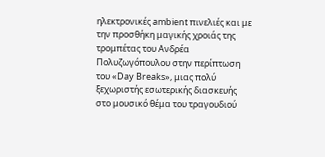ηλεκτρονικές ambient πινελιές και με την προσθήκη μαγικής χροιάς της τρομπέτας του Ανδρέα Πολυζωγόπουλου στην περίπτωση του «Day Breaks», μιας πολύ ξεχωριστής εσωτερικής διασκευής στο μουσικό θέμα του τραγουδιού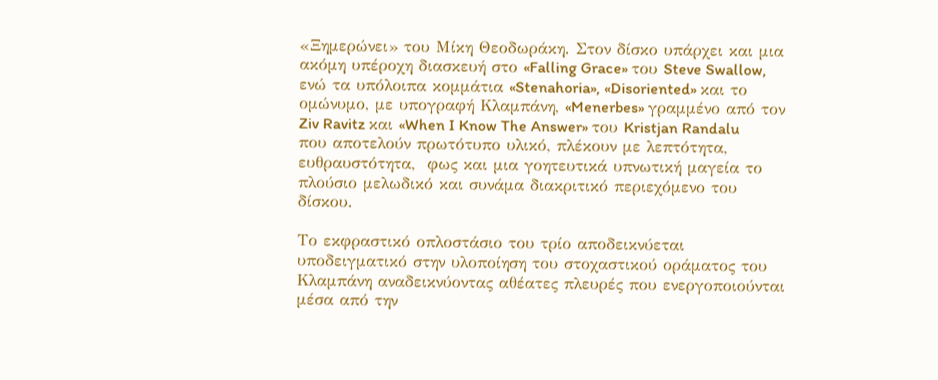«Ξημερώνει» του Μίκη Θεοδωράκη. Στον δίσκο υπάρχει και μια ακόμη υπέροχη διασκευή στο «Falling Grace» του Steve Swallow, ενώ τα υπόλοιπα κομμάτια «Stenahoria», «Disoriented» και το ομώνυμο, με υπογραφή Κλαμπάνη, «Menerbes» γραμμένο από τον Ziv Ravitz και «When I Know The Answer» του Kristjan Randalu που αποτελούν πρωτότυπο υλικό, πλέκουν με λεπτότητα, ευθραυστότητα,  φως και μια γοητευτικά υπνωτική μαγεία το πλούσιο μελωδικό και συνάμα διακριτικό περιεχόμενο του δίσκου.

Το εκφραστικό οπλοστάσιο του τρίο αποδεικνύεται υποδειγματικό στην υλοποίηση του στοχαστικού οράματος του Κλαμπάνη αναδεικνύοντας αθέατες πλευρές που ενεργοποιούνται μέσα από την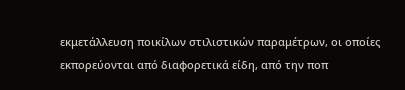εκμετάλλευση ποικίλων στιλιστικών παραμέτρων, οι οποίες εκπορεύονται από διαφορετικά είδη, από την ποπ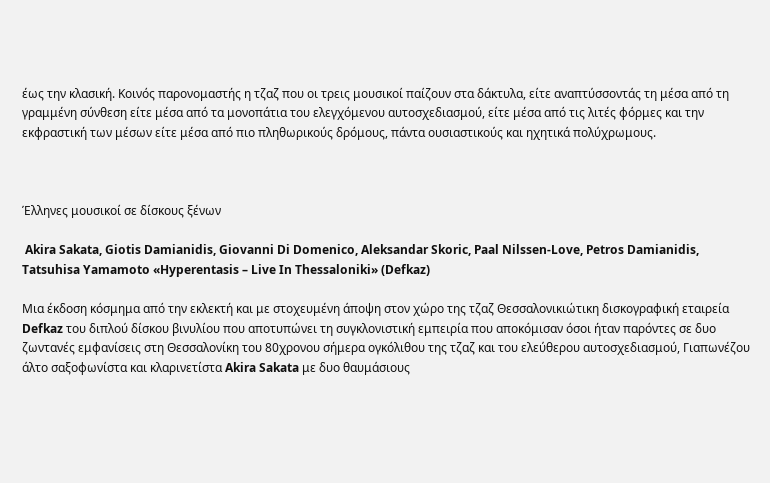έως την κλασική. Κοινός παρονομαστής η τζαζ που οι τρεις μουσικοί παίζουν στα δάκτυλα, είτε αναπτύσσοντάς τη μέσα από τη γραμμένη σύνθεση είτε μέσα από τα μονοπάτια του ελεγχόμενου αυτοσχεδιασμού, είτε μέσα από τις λιτές φόρμες και την εκφραστική των μέσων είτε μέσα από πιο πληθωρικούς δρόμους, πάντα ουσιαστικούς και ηχητικά πολύχρωμους.



Έλληνες μουσικοί σε δίσκους ξένων

 Akira Sakata, Giotis Damianidis, Giovanni Di Domenico, Aleksandar Skoric, Paal Nilssen-Love, Petros Damianidis, Tatsuhisa Yamamoto «Hyperentasis – Live In Thessaloniki» (Defkaz)

Μια έκδοση κόσμημα από την εκλεκτή και με στοχευμένη άποψη στον χώρο της τζαζ Θεσσαλονικιώτικη δισκογραφική εταιρεία Defkaz του διπλού δίσκου βινυλίου που αποτυπώνει τη συγκλονιστική εμπειρία που αποκόμισαν όσοι ήταν παρόντες σε δυο ζωντανές εμφανίσεις στη Θεσσαλονίκη του 80χρονου σήμερα ογκόλιθου της τζαζ και του ελεύθερου αυτοσχεδιασμού, Γιαπωνέζου άλτο σαξοφωνίστα και κλαρινετίστα Akira Sakata με δυο θαυμάσιους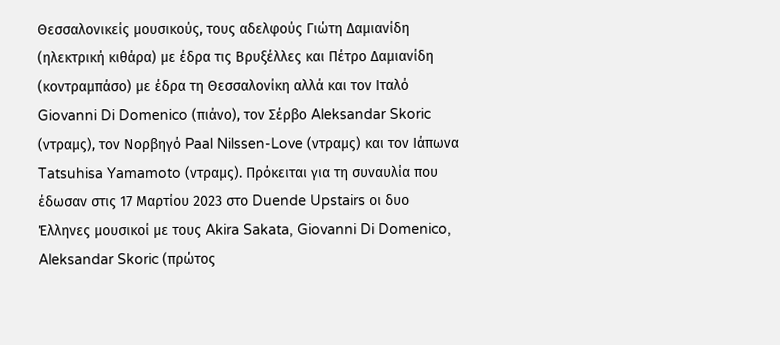Θεσσαλονικείς μουσικούς, τους αδελφούς Γιώτη Δαμιανίδη (ηλεκτρική κιθάρα) με έδρα τις Βρυξέλλες και Πέτρο Δαμιανίδη (κοντραμπάσο) με έδρα τη Θεσσαλονίκη αλλά και τον Ιταλό Giovanni Di Domenico (πιάνο), τον Σέρβο Aleksandar Skoric (ντραμς), τον Νορβηγό Paal Nilssen-Love (ντραμς) και τον Ιάπωνα Tatsuhisa Yamamoto (ντραμς). Πρόκειται για τη συναυλία που έδωσαν στις 17 Μαρτίου 2023 στο Duende Upstairs οι δυο Έλληνες μουσικοί με τους Akira Sakata, Giovanni Di Domenico, Aleksandar Skoric (πρώτος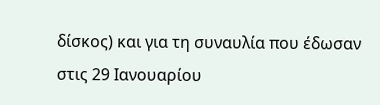δίσκος) και για τη συναυλία που έδωσαν στις 29 Ιανουαρίου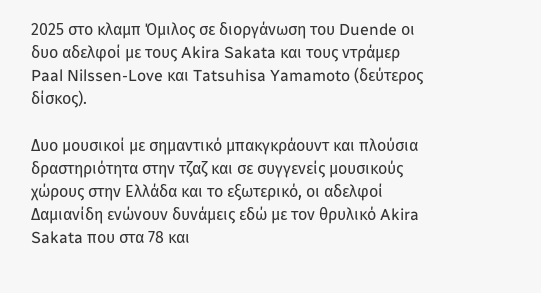2025 στο κλαμπ Όμιλος σε διοργάνωση του Duende οι δυο αδελφοί με τους Akira Sakata και τους ντράμερ Paal Nilssen-Love και Tatsuhisa Yamamoto (δεύτερος δίσκος).

Δυο μουσικοί με σημαντικό μπακγκράουντ και πλούσια δραστηριότητα στην τζαζ και σε συγγενείς μουσικούς χώρους στην Ελλάδα και το εξωτερικό, οι αδελφοί Δαμιανίδη ενώνουν δυνάμεις εδώ με τον θρυλικό Akira Sakata που στα 78 και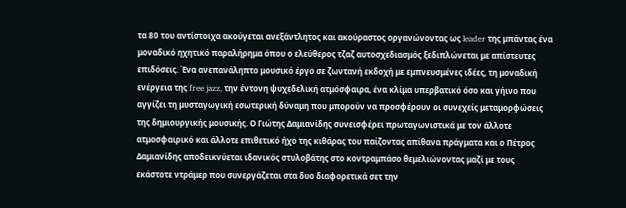τα 80 του αντίστοιχα ακούγεται ανεξάντλητος και ακούραστος οργανώνοντας ως leader της μπάντας ένα μοναδικό ηχητικό παραλήρημα όπου ο ελεύθερος τζαζ αυτοσχεδιασμός ξεδιπλώνεται με απίστευτες επιδόσεις. Ένα ανεπανάληπτο μουσικό έργο σε ζωντανή εκδοχή με εμπνευσμένες ιδέες, τη μοναδική ενέργεια της free jazz, την έντονη ψυχεδελική ατμόσφαιρα, ένα κλίμα υπερβατικό όσο και γήινο που αγγίζει τη μυσταγωγική εσωτερική δύναμη που μπορούν να προσφέρουν οι συνεχείς μεταμορφώσεις της δημιουργικής μουσικής. Ο Γιώτης Δαμιανίδης συνεισφέρει πρωταγωνιστικά με τον άλλοτε ατμοσφαιρικό και άλλοτε επιθετικό ήχο της κιθάρας του παίζοντας απίθανα πράγματα και ο Πέτρος Δαμιανίδης αποδεικνύεται ιδανικός στυλοβάτης στο κοντραμπάσο θεμελιώνοντας μαζί με τους εκάστοτε ντράμερ που συνεργάζεται στα δυο διαφορετικά σετ την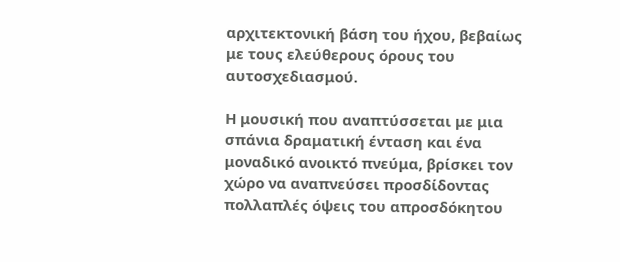αρχιτεκτονική βάση του ήχου, βεβαίως με τους ελεύθερους όρους του αυτοσχεδιασμού.

Η μουσική που αναπτύσσεται με μια σπάνια δραματική ένταση και ένα μοναδικό ανοικτό πνεύμα, βρίσκει τον χώρο να αναπνεύσει προσδίδοντας πολλαπλές όψεις του απροσδόκητου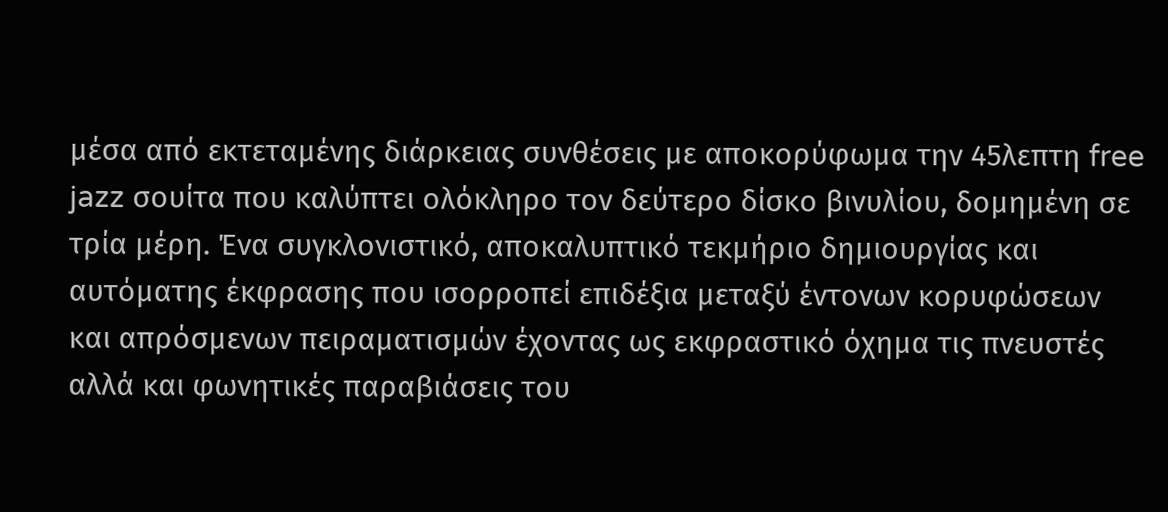μέσα από εκτεταμένης διάρκειας συνθέσεις με αποκορύφωμα την 45λεπτη free jazz σουίτα που καλύπτει ολόκληρο τον δεύτερο δίσκο βινυλίου, δομημένη σε τρία μέρη. Ένα συγκλονιστικό, αποκαλυπτικό τεκμήριο δημιουργίας και αυτόματης έκφρασης που ισορροπεί επιδέξια μεταξύ έντονων κορυφώσεων και απρόσμενων πειραματισμών έχοντας ως εκφραστικό όχημα τις πνευστές αλλά και φωνητικές παραβιάσεις του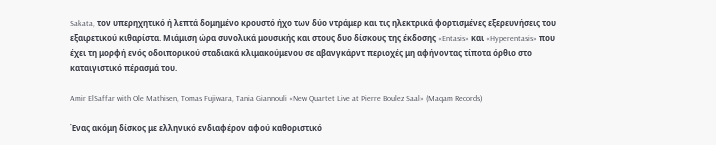Sakata, τον υπερηχητικό ή λεπτά δομημένο κρουστό ήχο των δύο ντράμερ και τις ηλεκτρικά φορτισμένες εξερευνήσεις του εξαιρετικού κιθαρίστα. Μιάμιση ώρα συνολικά μουσικής και στους δυο δίσκους της έκδοσης «Entasis» και «Hyperentasis» που έχει τη μορφή ενός οδοιπορικού σταδιακά κλιμακούμενου σε αβανγκάρντ περιοχές μη αφήνοντας τίποτα όρθιο στο καταιγιστικό πέρασμά του.

Amir ElSaffar with Ole Mathisen, Tomas Fujiwara, Tania Giannouli «New Quartet Live at Pierre Boulez Saal» (Maqam Records)

Ένας ακόμη δίσκος με ελληνικό ενδιαφέρον αφού καθοριστικό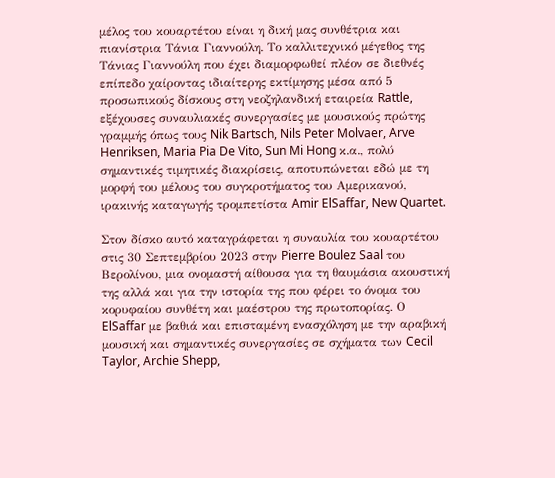μέλος του κουαρτέτου είναι η δική μας συνθέτρια και πιανίστρια Τάνια Γιαννούλη. Το καλλιτεχνικό μέγεθος της Τάνιας Γιαννούλη που έχει διαμορφωθεί πλέον σε διεθνές επίπεδο χαίροντας ιδιαίτερης εκτίμησης μέσα από 5 προσωπικούς δίσκους στη νεοζηλανδική εταιρεία Rattle, εξέχουσες συναυλιακές συνεργασίες με μουσικούς πρώτης γραμμής όπως τους Nik Bartsch, Nils Peter Molvaer, Arve Henriksen, Maria Pia De Vito, Sun Mi Hong κ.α., πολύ σημαντικές τιμητικές διακρίσεις, αποτυπώνεται εδώ με τη μορφή του μέλους του συγκροτήματος του Αμερικανού, ιρακινής καταγωγής τρομπετίστα Amir ElSaffar, New Quartet.

Στον δίσκο αυτό καταγράφεται η συναυλία του κουαρτέτου στις 30 Σεπτεμβρίου 2023 στην Pierre Boulez Saal του Βερολίνου, μια ονομαστή αίθουσα για τη θαυμάσια ακουστική της αλλά και για την ιστορία της που φέρει το όνομα του κορυφαίου συνθέτη και μαέστρου της πρωτοπορίας. Ο ElSaffar με βαθιά και επισταμένη ενασχόληση με την αραβική μουσική και σημαντικές συνεργασίες σε σχήματα των Cecil Taylor, Archie Shepp,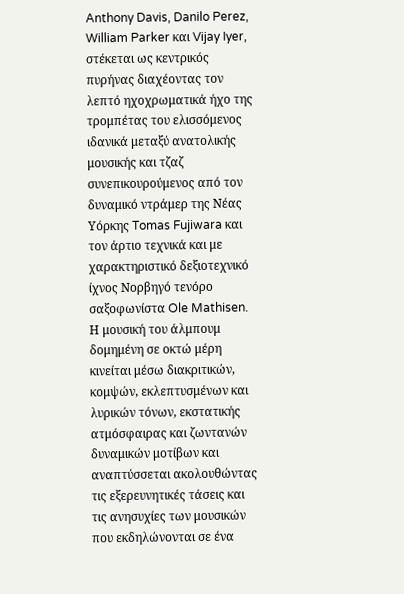Anthony Davis, Danilo Perez, William Parker και Vijay Iyer, στέκεται ως κεντρικός πυρήνας διαχέοντας τον λεπτό ηχοχρωματικά ήχο της τρομπέτας του ελισσόμενος ιδανικά μεταξύ ανατολικής μουσικής και τζαζ συνεπικουρούμενος από τον δυναμικό ντράμερ της Νέας Υόρκης Tomas Fujiwara και τον άρτιο τεχνικά και με χαρακτηριστικό δεξιοτεχνικό ίχνος Νορβηγό τενόρο σαξοφωνίστα Ole Mathisen. Η μουσική του άλμπουμ δομημένη σε οκτώ μέρη κινείται μέσω διακριτικών, κομψών, εκλεπτυσμένων και λυρικών τόνων, εκστατικής ατμόσφαιρας και ζωντανών δυναμικών μοτίβων και αναπτύσσεται ακολουθώντας τις εξερευνητικές τάσεις και τις ανησυχίες των μουσικών που εκδηλώνονται σε ένα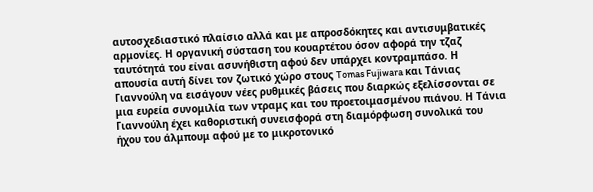αυτοσχεδιαστικό πλαίσιο αλλά και με απροσδόκητες και αντισυμβατικές αρμονίες. Η οργανική σύσταση του κουαρτέτου όσον αφορά την τζαζ ταυτότητά του είναι ασυνήθιστη αφού δεν υπάρχει κοντραμπάσο. Η απουσία αυτή δίνει τον ζωτικό χώρο στους Tomas Fujiwara και Τάνιας Γιαννούλη να εισάγουν νέες ρυθμικές βάσεις που διαρκώς εξελίσσονται σε μια ευρεία συνομιλία των ντραμς και του προετοιμασμένου πιάνου. Η Τάνια Γιαννούλη έχει καθοριστική συνεισφορά στη διαμόρφωση συνολικά του ήχου του άλμπουμ αφού με το μικροτονικό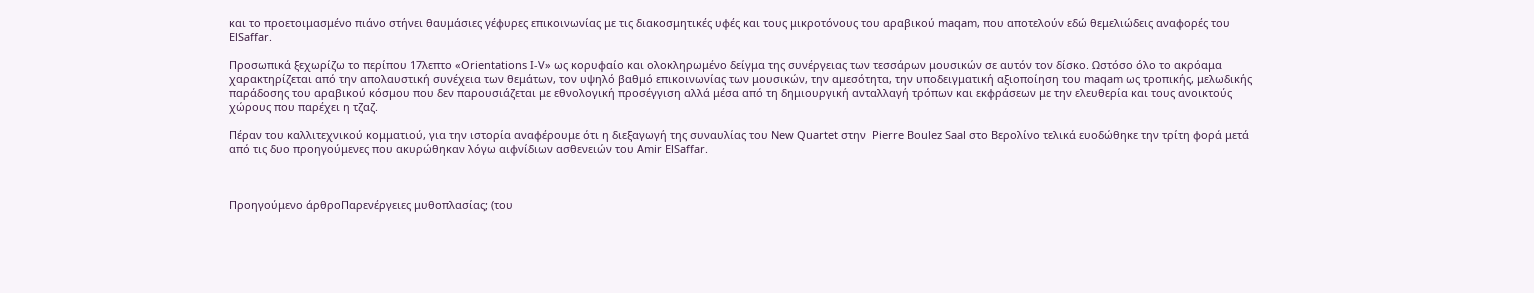και το προετοιμασμένο πιάνο στήνει θαυμάσιες γέφυρες επικοινωνίας με τις διακοσμητικές υφές και τους μικροτόνους του αραβικού maqam, που αποτελούν εδώ θεμελιώδεις αναφορές του ElSaffar.

Προσωπικά ξεχωρίζω το περίπου 17λεπτο «Orientations I-V» ως κορυφαίο και ολοκληρωμένο δείγμα της συνέργειας των τεσσάρων μουσικών σε αυτόν τον δίσκο. Ωστόσο όλο το ακρόαμα χαρακτηρίζεται από την απολαυστική συνέχεια των θεμάτων, τον υψηλό βαθμό επικοινωνίας των μουσικών, την αμεσότητα, την υποδειγματική αξιοποίηση του maqam ως τροπικής, μελωδικής παράδοσης του αραβικού κόσμου που δεν παρουσιάζεται με εθνολογική προσέγγιση αλλά μέσα από τη δημιουργική ανταλλαγή τρόπων και εκφράσεων με την ελευθερία και τους ανοικτούς χώρους που παρέχει η τζαζ.

Πέραν του καλλιτεχνικού κομματιού, για την ιστορία αναφέρουμε ότι η διεξαγωγή της συναυλίας του New Quartet στην  Pierre Boulez Saal στο Βερολίνο τελικά ευοδώθηκε την τρίτη φορά μετά από τις δυο προηγούμενες που ακυρώθηκαν λόγω αιφνίδιων ασθενειών του Amir ElSaffar.



Προηγούμενο άρθροΠαρενέργειες μυθοπλασίας; (του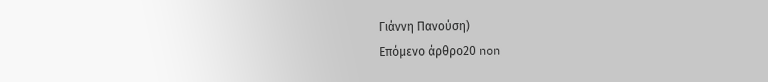Γιάννη Πανούση)
Επόμενο άρθρο20 non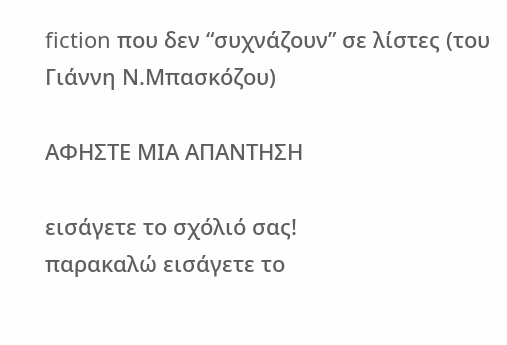fiction που δεν “συχνάζουν” σε λίστες (του Γιάννη Ν.Μπασκόζου)

ΑΦΗΣΤΕ ΜΙΑ ΑΠΑΝΤΗΣΗ

εισάγετε το σχόλιό σας!
παρακαλώ εισάγετε το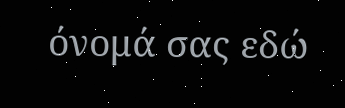όνομά σας εδώ